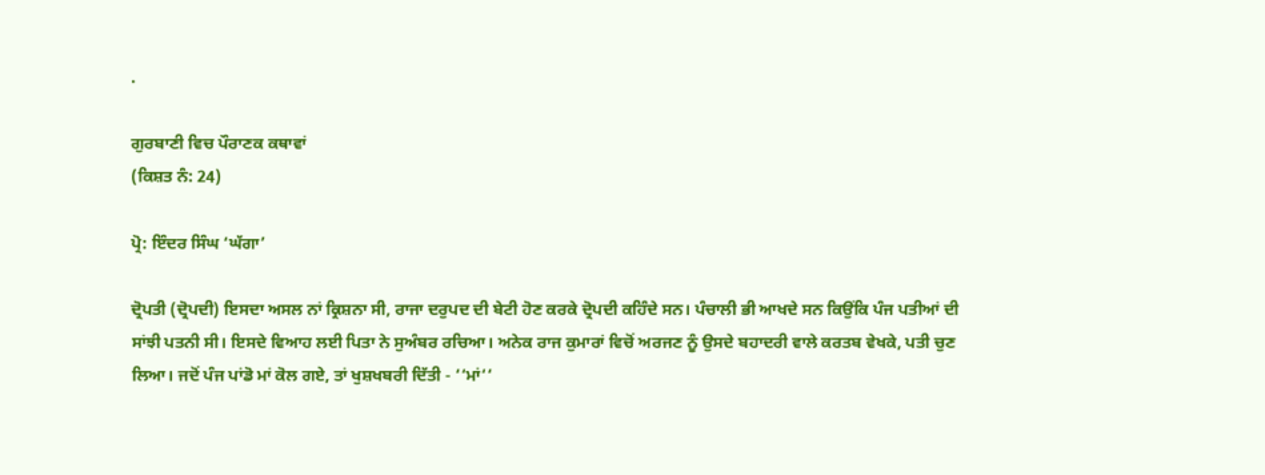.

ਗੁਰਬਾਣੀ ਵਿਚ ਪੌਰਾਣਕ ਕਥਾਵਾਂ
(ਕਿਸ਼ਤ ਨੰ: 24)

ਪ੍ਰੋ: ਇੰਦਰ ਸਿੰਘ ‘ਘੱਗਾ’

ਦ੍ਰੋਪਤੀ (ਦ੍ਰੋਪਦੀ) ਇਸਦਾ ਅਸਲ ਨਾਂ ਕ੍ਰਿਸ਼ਨਾ ਸੀ, ਰਾਜਾ ਦਰੁਪਦ ਦੀ ਬੇਟੀ ਹੋਣ ਕਰਕੇ ਦ੍ਰੋਪਦੀ ਕਹਿੰਦੇ ਸਨ। ਪੰਚਾਲੀ ਭੀ ਆਖਦੇ ਸਨ ਕਿਉਂਕਿ ਪੰਜ ਪਤੀਆਂ ਦੀ ਸਾਂਝੀ ਪਤਨੀ ਸੀ। ਇਸਦੇ ਵਿਆਹ ਲਈ ਪਿਤਾ ਨੇ ਸੁਅੰਬਰ ਰਚਿਆ। ਅਨੇਕ ਰਾਜ ਕੁਮਾਰਾਂ ਵਿਚੋਂ ਅਰਜਣ ਨੂੰ ਉਸਦੇ ਬਹਾਦਰੀ ਵਾਲੇ ਕਰਤਬ ਵੇਖਕੇ, ਪਤੀ ਚੁਣ ਲਿਆ। ਜਦੋਂ ਪੰਜ ਪਾਂਡੋ ਮਾਂ ਕੋਲ ਗਏ, ਤਾਂ ਖੁਸ਼ਖਬਰੀ ਦਿੱਤੀ - ‘‘ਮਾਂ‘‘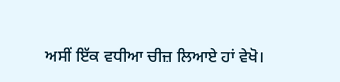ਅਸੀਂ ਇੱਕ ਵਧੀਆ ਚੀਜ਼ ਲਿਆਏ ਹਾਂ ਵੇਖੋ।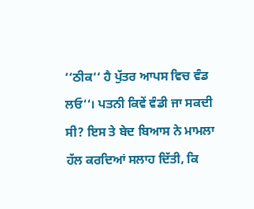‘‘ਠੀਕ‘‘ ਹੈ ਪੁੱਤਰ ਆਪਸ ਵਿਚ ਵੰਡ ਲਓ‘‘। ਪਤਨੀ ਕਿਵੇਂ ਵੰਡੀ ਜਾ ਸਕਦੀ ਸੀ? ਇਸ ਤੇ ਬੇਦ ਬਿਆਸ ਨੇ ਮਾਮਲਾ ਹੱਲ ਕਰਦਿਆਂ ਸਲਾਹ ਦਿੱਤੀ, ਕਿ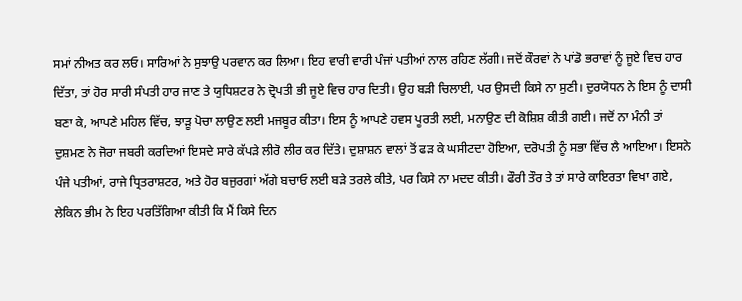ਸਮਾਂ ਨੀਅਤ ਕਰ ਲਓ। ਸਾਰਿਆਂ ਨੇ ਸੁਝਾਉ ਪਰਵਾਨ ਕਰ ਲਿਆ। ਇਹ ਵਾਰੀ ਵਾਰੀ ਪੰਜਾਂ ਪਤੀਆਂ ਨਾਲ ਰਹਿਣ ਲੱਗੀ। ਜਦੋਂ ਕੌਰਵਾਂ ਨੇ ਪਾਂਡੋ ਭਰਾਵਾਂ ਨੂੰ ਜੂਏ ਵਿਚ ਹਾਰ ਦਿੱਤਾ, ਤਾਂ ਹੋਰ ਸਾਰੀ ਸੰਪਤੀ ਹਾਰ ਜਾਣ ਤੇ ਯੁਧਿਸ਼ਟਰ ਨੇ ਦ੍ਰੋਪਤੀ ਭੀ ਜੂਏ ਵਿਚ ਹਾਰ ਦਿਤੀ। ਉਹ ਬੜੀ ਚਿਲਾਈ, ਪਰ ਉਸਦੀ ਕਿਸੇ ਨਾ ਸੁਣੀ। ਦੁਰਯੋਧਨ ਨੇ ਇਸ ਨੂੰ ਦਾਸੀ ਬਣਾ ਕੇ, ਆਪਣੇ ਮਹਿਲ ਵਿੱਚ, ਝਾੜੂ ਪੋਚਾ ਲਾਉਣ ਲਈ ਮਜਬੂਰ ਕੀਤਾ। ਇਸ ਨੂੰ ਆਪਣੇ ਹਵਸ ਪੂਰਤੀ ਲਈ, ਮਨਾਉਣ ਦੀ ਕੋਸ਼ਿਸ਼ ਕੀਤੀ ਗਈ। ਜਦੋਂ ਨਾ ਮੰਨੀ ਤਾਂ ਦੁਸ਼ਮਣ ਨੇ ਜੋਰਾ ਜਬਰੀ ਕਰਦਿਆਂ ਇਸਦੇ ਸਾਰੇ ਕੱਪੜੇ ਲੀਰੋ ਲੀਰ ਕਰ ਦਿੱਤੇ। ਦੁਸ਼ਾਸ਼ਨ ਵਾਲਾਂ ਤੋਂ ਫੜ ਕੇ ਘਸੀਟਦਾ ਹੋਇਆ, ਦਰੋਪਤੀ ਨੂੰ ਸਭਾ ਵਿੱਚ ਲੈ ਆਇਆ। ਇਸਨੇ ਪੰਜੇ ਪਤੀਆਂ, ਰਾਜੇ ਧ੍ਰਿਤਰਾਸ਼ਟਰ, ਅਤੇ ਹੋਰ ਬਜੁਰਗਾਂ ਅੱਗੇ ਬਚਾਓ ਲਈ ਬੜੇ ਤਰਲੇ ਕੀਤੇ, ਪਰ ਕਿਸੇ ਨਾ ਮਦਦ ਕੀਤੀ। ਫੌਰੀ ਤੌਰ ਤੇ ਤਾਂ ਸਾਰੇ ਕਾਇਰਤਾ ਵਿਖਾ ਗਏ, ਲੇਕਿਨ ਭੀਮ ਨੇ ਇਹ ਪਰਤਿੱਗਿਆ ਕੀਤੀ ਕਿ ਮੈਂ ਕਿਸੇ ਦਿਨ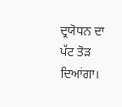ਦ੍ਰਯੋਧਨ ਦਾ ਪੱਟ ਤੋੜ ਦਿਆਂਗਾ।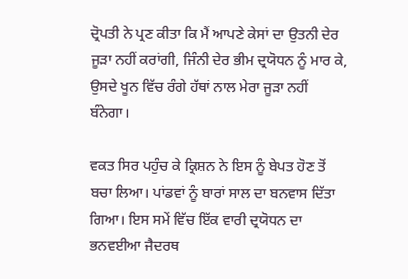ਦ੍ਰੋਪਤੀ ਨੇ ਪ੍ਰਣ ਕੀਤਾ ਕਿ ਮੈਂ ਆਪਣੇ ਕੇਸਾਂ ਦਾ ਉਤਨੀ ਦੇਰ ਜੂੜਾ ਨਹੀਂ ਕਰਾਂਗੀ, ਜਿੰਨੀ ਦੇਰ ਭੀਮ ਦ੍ਰਯੋਧਨ ਨੂੰ ਮਾਰ ਕੇ, ਉਸਦੇ ਖੂਨ ਵਿੱਚ ਰੰਗੇ ਹੱਥਾਂ ਨਾਲ ਮੇਰਾ ਜੂੜਾ ਨਹੀਂ ਬੰਨੇਗਾ।

ਵਕਤ ਸਿਰ ਪਹੁੰਚ ਕੇ ਕ੍ਰਿਸ਼ਨ ਨੇ ਇਸ ਨੂੰ ਬੇਪਤ ਹੋਣ ਤੋਂ ਬਚਾ ਲਿਆ। ਪਾਂਡਵਾਂ ਨੂੰ ਬਾਰਾਂ ਸਾਲ ਦਾ ਬਨਵਾਸ ਦਿੱਤਾ ਗਿਆ। ਇਸ ਸਮੇਂ ਵਿੱਚ ਇੱਕ ਵਾਰੀ ਦ੍ਰਯੋਧਨ ਦਾ ਭਨਵਈਆ ਜੈਦਰਥ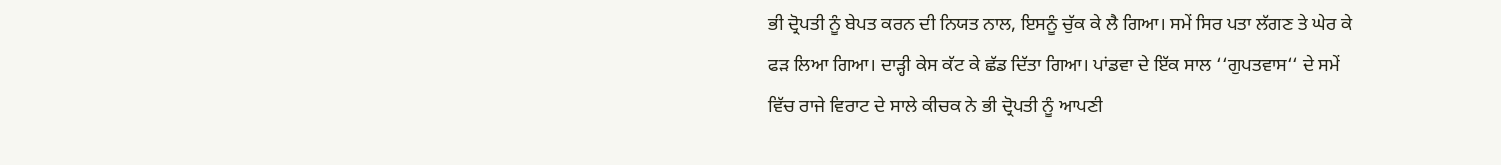ਭੀ ਦ੍ਰੋਪਤੀ ਨੂੰ ਬੇਪਤ ਕਰਨ ਦੀ ਨਿਯਤ ਨਾਲ, ਇਸਨੂੰ ਚੁੱਕ ਕੇ ਲੈ ਗਿਆ। ਸਮੇਂ ਸਿਰ ਪਤਾ ਲੱਗਣ ਤੇ ਘੇਰ ਕੇ ਫੜ ਲਿਆ ਗਿਆ। ਦਾੜ੍ਹੀ ਕੇਸ ਕੱਟ ਕੇ ਛੱਡ ਦਿੱਤਾ ਗਿਆ। ਪਾਂਡਵਾ ਦੇ ਇੱਕ ਸਾਲ ‘‘ਗੁਪਤਵਾਸ‘‘ ਦੇ ਸਮੇਂ ਵਿੱਚ ਰਾਜੇ ਵਿਰਾਟ ਦੇ ਸਾਲੇ ਕੀਚਕ ਨੇ ਭੀ ਦ੍ਰੋਪਤੀ ਨੂੰ ਆਪਣੀ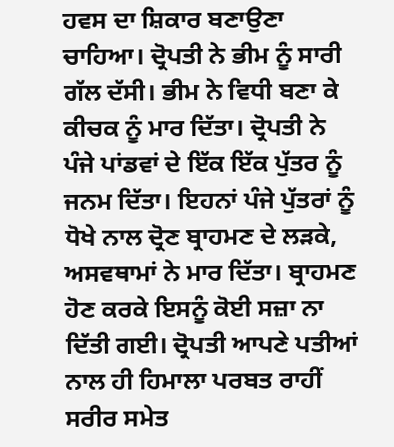ਹਵਸ ਦਾ ਸ਼ਿਕਾਰ ਬਣਾਉਣਾ ਚਾਹਿਆ। ਦ੍ਰੋਪਤੀ ਨੇ ਭੀਮ ਨੂੰ ਸਾਰੀ ਗੱਲ ਦੱਸੀ। ਭੀਮ ਨੇ ਵਿਧੀ ਬਣਾ ਕੇ ਕੀਚਕ ਨੂੰ ਮਾਰ ਦਿੱਤਾ। ਦ੍ਰੋਪਤੀ ਨੇ ਪੰਜੇ ਪਾਂਡਵਾਂ ਦੇ ਇੱਕ ਇੱਕ ਪੁੱਤਰ ਨੂੰ ਜਨਮ ਦਿੱਤਾ। ਇਹਨਾਂ ਪੰਜੇ ਪੁੱਤਰਾਂ ਨੂੰ ਧੋਖੇ ਨਾਲ ਦ੍ਰੋਣ ਬ੍ਰਾਹਮਣ ਦੇ ਲੜਕੇ, ਅਸਵਥਾਮਾਂ ਨੇ ਮਾਰ ਦਿੱਤਾ। ਬ੍ਰਾਹਮਣ ਹੋਣ ਕਰਕੇ ਇਸਨੂੰ ਕੋਈ ਸਜ਼ਾ ਨਾ ਦਿੱਤੀ ਗਈ। ਦ੍ਰੋਪਤੀ ਆਪਣੇ ਪਤੀਆਂ ਨਾਲ ਹੀ ਹਿਮਾਲਾ ਪਰਬਤ ਰਾਹੀਂ ਸਰੀਰ ਸਮੇਤ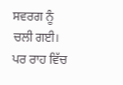ਸਵਰਗ ਨੂੰ ਚਲੀ ਗਈ। ਪਰ ਰਾਹ ਵਿੱਚ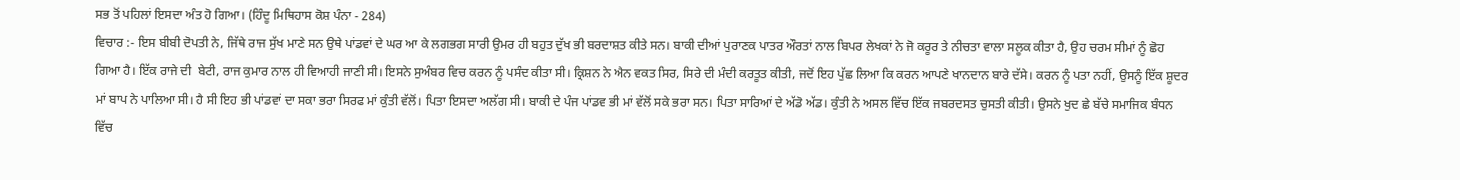ਸਭ ਤੋਂ ਪਹਿਲਾਂ ਇਸਦਾ ਅੰਤ ਹੋ ਗਿਆ। (ਹਿੰਦੂ ਮਿਥਿਹਾਸ ਕੋਸ਼ ਪੰਨਾ - 284)
ਵਿਚਾਰ :- ਇਸ ਬੀਬੀ ਦੋਪਤੀ ਨੇ, ਜਿੱਥੇ ਰਾਜ ਸੁੱਖ ਮਾਣੇ ਸਨ ਉਥੇ ਪਾਂਡਵਾਂ ਦੇ ਘਰ ਆ ਕੇ ਲਗਭਗ ਸਾਰੀ ਉਮਰ ਹੀ ਬਹੁਤ ਦੁੱਖ ਭੀ ਬਰਦਾਸ਼ਤ ਕੀਤੇ ਸਨ। ਬਾਕੀ ਦੀਆਂ ਪੁਰਾਣਕ ਪਾਤਰ ਔਰਤਾਂ ਨਾਲ ਬਿਪਰ ਲੇਖਕਾਂ ਨੇ ਜੋ ਕਰੂਰ ਤੇ ਨੀਚਤਾ ਵਾਲਾ ਸਲੂਕ ਕੀਤਾ ਹੈ, ਉਹ ਚਰਮ ਸੀਮਾਂ ਨੂੰ ਛੋਹ ਗਿਆ ਹੈ। ਇੱਕ ਰਾਜੇ ਦੀ  ਬੇਟੀ, ਰਾਜ ਕੁਮਾਰ ਨਾਲ ਹੀ ਵਿਆਹੀ ਜਾਣੀ ਸੀ। ਇਸਨੇ ਸੁਅੰਬਰ ਵਿਚ ਕਰਨ ਨੂੰ ਪਸੰਦ ਕੀਤਾ ਸੀ। ਕ੍ਰਿਸ਼ਨ ਨੇ ਐਨ ਵਕਤ ਸਿਰ, ਸਿਰੇ ਦੀ ਮੰਦੀ ਕਰਤੂਤ ਕੀਤੀ, ਜਦੋਂ ਇਹ ਪੁੱਛ ਲਿਆ ਕਿ ਕਰਨ ਆਪਣੇ ਖਾਨਦਾਨ ਬਾਰੇ ਦੱਸੇ। ਕਰਨ ਨੂੰ ਪਤਾ ਨਹੀਂ, ਉਸਨੂੰ ਇੱਕ ਸ਼ੂਦਰ ਮਾਂ ਬਾਪ ਨੇ ਪਾਲਿਆ ਸੀ। ਹੈ ਸੀ ਇਹ ਭੀ ਪਾਂਡਵਾਂ ਦਾ ਸਕਾ ਭਰਾ ਸਿਰਫ ਮਾਂ ਕੁੰਤੀ ਵੱਲੋਂ। ਪਿਤਾ ਇਸਦਾ ਅਲੱਗ ਸੀ। ਬਾਕੀ ਦੇ ਪੰਜ ਪਾਂਡਵ ਭੀ ਮਾਂ ਵੱਲੋਂ ਸਕੇ ਭਰਾ ਸਨ। ਪਿਤਾ ਸਾਰਿਆਂ ਦੇ ਅੱਡੋ ਅੱਡ। ਕੁੰਤੀ ਨੇ ਅਸਲ ਵਿੱਚ ਇੱਕ ਜਬਰਦਸਤ ਚੁਸਤੀ ਕੀਤੀ। ਉਸਨੇ ਖੁਦ ਛੇ ਬੱਚੇ ਸਮਾਜਿਕ ਬੰਧਨ ਵਿੱਚ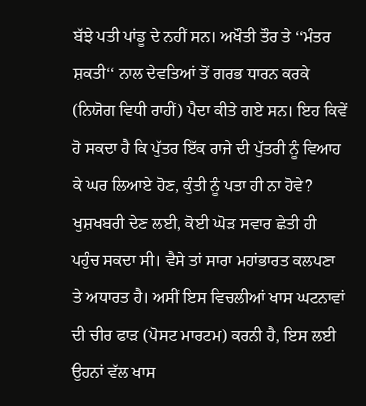ਬੱਝੇ ਪਤੀ ਪਾਂਡੂ ਦੇ ਨਹੀਂ ਸਨ। ਅਖੌਤੀ ਤੌਰ ਤੇ ‘‘ਮੰਤਰ ਸ਼ਕਤੀ‘‘ ਨਾਲ ਦੇਵਤਿਆਂ ਤੋਂ ਗਰਭ ਧਾਰਨ ਕਰਕੇ (ਨਿਯੋਗ ਵਿਧੀ ਰਾਹੀਂ) ਪੈਦਾ ਕੀਤੇ ਗਏ ਸਨ। ਇਹ ਕਿਵੇਂ ਹੋ ਸਕਦਾ ਹੈ ਕਿ ਪੁੱਤਰ ਇੱਕ ਰਾਜੇ ਦੀ ਪੁੱਤਰੀ ਨੂੰ ਵਿਆਹ ਕੇ ਘਰ ਲਿਆਏ ਹੋਣ, ਕੁੰਤੀ ਨੂੰ ਪਤਾ ਹੀ ਨਾ ਹੋਵੇ? ਖੁਸ਼ਖਬਰੀ ਦੇਣ ਲਈ, ਕੋਈ ਘੋੜ ਸਵਾਰ ਛੇਤੀ ਹੀ ਪਹੁੰਚ ਸਕਦਾ ਸੀ। ਵੈਸੇ ਤਾਂ ਸਾਰਾ ਮਹਾਂਭਾਰਤ ਕਲਪਣਾ ਤੇ ਅਧਾਰਤ ਹੈ। ਅਸੀਂ ਇਸ ਵਿਚਲੀਆਂ ਖਾਸ ਘਟਨਾਵਾਂ ਦੀ ਚੀਰ ਫਾੜ (ਪੋਸਟ ਮਾਰਟਮ) ਕਰਨੀ ਹੈ, ਇਸ ਲਈ ਉਹਨਾਂ ਵੱਲ ਖਾਸ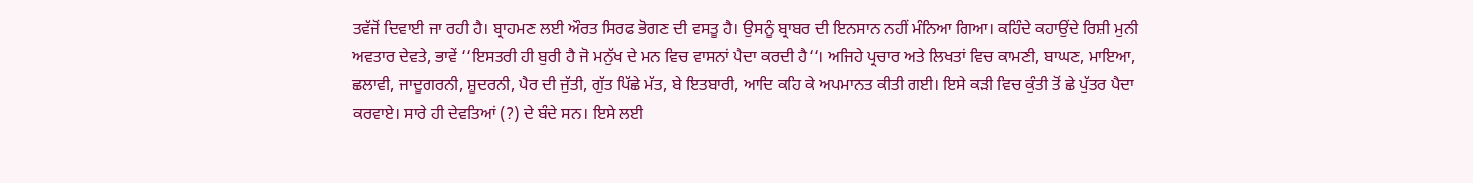ਤਵੱਜੋਂ ਦਿਵਾਈ ਜਾ ਰਹੀ ਹੈ। ਬ੍ਰਾਹਮਣ ਲਈ ਔਰਤ ਸਿਰਫ ਭੋਗਣ ਦੀ ਵਸਤੂ ਹੈ। ਉਸਨੂੰ ਬ੍ਰਾਬਰ ਦੀ ਇਨਸਾਨ ਨਹੀਂ ਮੰਨਿਆ ਗਿਆ। ਕਹਿੰਦੇ ਕਹਾਉਂਦੇ ਰਿਸ਼ੀ ਮੁਨੀ ਅਵਤਾਰ ਦੇਵਤੇ, ਭਾਵੇਂ ‘‘ਇਸਤਰੀ ਹੀ ਬੁਰੀ ਹੈ ਜੋ ਮਨੁੱਖ ਦੇ ਮਨ ਵਿਚ ਵਾਸਨਾਂ ਪੈਦਾ ਕਰਦੀ ਹੈ‘‘। ਅਜਿਹੇ ਪ੍ਰਚਾਰ ਅਤੇ ਲਿਖਤਾਂ ਵਿਚ ਕਾਮਣੀ, ਬਾਘਣ, ਮਾਇਆ, ਛਲਾਵੀ, ਜਾਦੂਗਰਨੀ, ਸ਼ੂਦਰਨੀ, ਪੈਰ ਦੀ ਜੁੱਤੀ, ਗੁੱਤ ਪਿੱਛੇ ਮੱਤ, ਬੇ ਇਤਬਾਰੀ, ਆਦਿ ਕਹਿ ਕੇ ਅਪਮਾਨਤ ਕੀਤੀ ਗਈ। ਇਸੇ ਕੜੀ ਵਿਚ ਕੁੰਤੀ ਤੋਂ ਛੇ ਪੁੱਤਰ ਪੈਦਾ ਕਰਵਾਏ। ਸਾਰੇ ਹੀ ਦੇਵਤਿਆਂ (?) ਦੇ ਬੰਦੇ ਸਨ। ਇਸੇ ਲਈ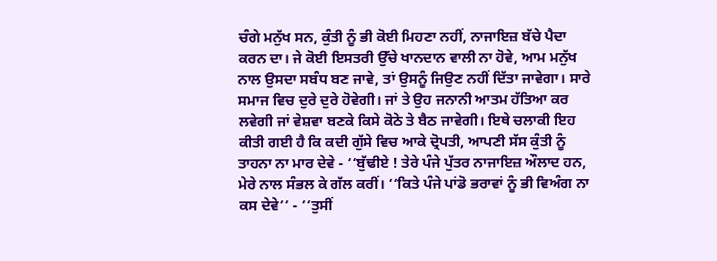ਚੰਗੇ ਮਨੁੱਖ ਸਨ, ਕੁੰਤੀ ਨੂੰ ਭੀ ਕੋਈ ਮਿਹਣਾ ਨਹੀਂ, ਨਾਜਾਇਜ਼ ਬੱਚੇ ਪੈਦਾ ਕਰਨ ਦਾ। ਜੇ ਕੋਈ ਇਸਤਰੀ ਉੱਚੇ ਖਾਨਦਾਨ ਵਾਲੀ ਨਾ ਹੋਵੇ, ਆਮ ਮਨੁੱਖ ਨਾਲ ਉਸਦਾ ਸਬੰਧ ਬਣ ਜਾਵੇ, ਤਾਂ ਉਸਨੂੰ ਜਿਉਣ ਨਹੀਂ ਦਿੱਤਾ ਜਾਵੇਗਾ। ਸਾਰੇ ਸਮਾਜ ਵਿਚ ਦੁਰੇ ਦੁਰੇ ਹੋਵੇਗੀ। ਜਾਂ ਤੇ ਉਹ ਜਨਾਨੀ ਆਤਮ ਹੱਤਿਆ ਕਰ ਲਵੇਗੀ ਜਾਂ ਵੇਸ਼ਵਾ ਬਣਕੇ ਕਿਸੇ ਕੋਠੇ ਤੇ ਬੈਠ ਜਾਵੇਗੀ। ਇਥੇ ਚਲਾਕੀ ਇਹ ਕੀਤੀ ਗਈ ਹੈ ਕਿ ਕਦੀ ਗੁੱਸੇ ਵਿਚ ਆਕੇ ਦ੍ਰੋਪਤੀ, ਆਪਣੀ ਸੱਸ ਕੁੰਤੀ ਨੂੰ ਤਾਹਨਾ ਨਾ ਮਾਰ ਦੇਵੇ - ‘‘ਬੁੱਢੀਏ ! ਤੇਰੇ ਪੰਜੇ ਪੁੱਤਰ ਨਾਜਾਇਜ਼ ਔਲਾਦ ਹਨ, ਮੇਰੇ ਨਾਲ ਸੰਭਲ ਕੇ ਗੱਲ ਕਰੀਂ। ‘‘ਕਿਤੇ ਪੰਜੇ ਪਾਂਡੋ ਭਰਾਵਾਂ ਨੂੰ ਭੀ ਵਿਅੰਗ ਨਾ ਕਸ ਦੇਵੇ‘‘ - ‘‘ਤੁਸੀਂ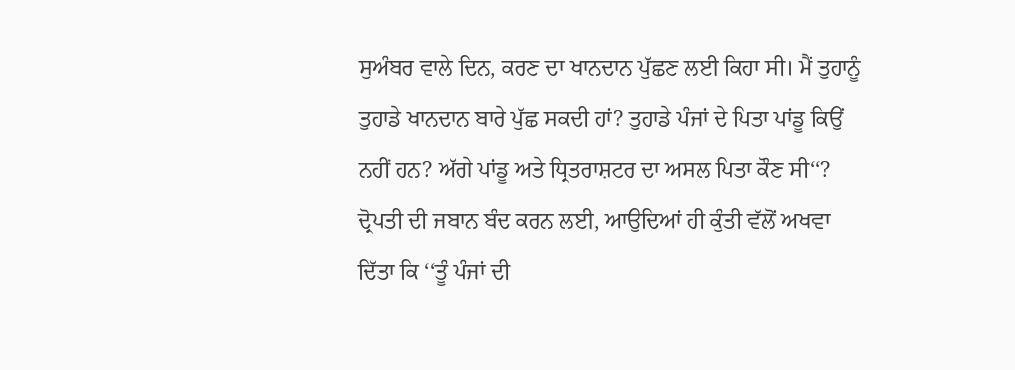ਸੁਅੰਬਰ ਵਾਲੇ ਦਿਨ, ਕਰਣ ਦਾ ਖਾਨਦਾਨ ਪੁੱਛਣ ਲਈ ਕਿਹਾ ਸੀ। ਮੈਂ ਤੁਹਾਨੂੰ ਤੁਹਾਡੇ ਖਾਨਦਾਨ ਬਾਰੇ ਪੁੱਛ ਸਕਦੀ ਹਾਂ? ਤੁਹਾਡੇ ਪੰਜਾਂ ਦੇ ਪਿਤਾ ਪਾਂਡੂ ਕਿਉਂ ਨਹੀਂ ਹਨ? ਅੱਗੇ ਪਾਂਡੂ ਅਤੇ ਧ੍ਰਿਤਰਾਸ਼ਟਰ ਦਾ ਅਸਲ ਪਿਤਾ ਕੌਣ ਸੀ‘‘? ਦ੍ਰੋਪਤੀ ਦੀ ਜਬਾਨ ਬੰਦ ਕਰਨ ਲਈ, ਆਉਦਿਆਂ ਹੀ ਕੁੰਤੀ ਵੱਲੋਂ ਅਖਵਾ ਦਿੱਤਾ ਕਿ ‘‘ਤੂੰ ਪੰਜਾਂ ਦੀ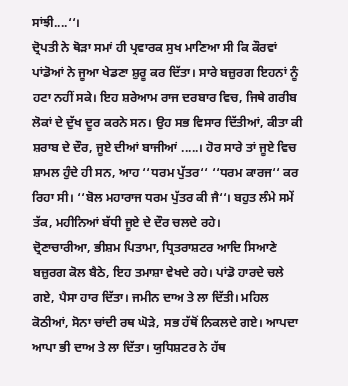ਸਾਂਝੀ....‘‘।
ਦ੍ਰੋਪਤੀ ਨੇ ਥੋੜਾ ਸਮਾਂ ਹੀ ਪ੍ਰਵਾਰਕ ਸੁਖ ਮਾਣਿਆ ਸੀ ਕਿ ਕੌਰਵਾਂ ਪਾਂਡੋਆਂ ਨੇ ਜੂਆ ਖੇਡਣਾ ਸ਼ੁਰੂ ਕਰ ਦਿੱਤਾ। ਸਾਰੇ ਬਜ਼ੁਰਗ ਇਹਨਾਂ ਨੂੰ ਹਟਾ ਨਹੀਂ ਸਕੇ। ਇਹ ਸ਼ਰੇਆਮ ਰਾਜ ਦਰਬਾਰ ਵਿਚ, ਜਿਥੇ ਗਰੀਬ ਲੋਕਾਂ ਦੇ ਦੁੱਖ ਦੂਰ ਕਰਨੇ ਸਨ। ਉਹ ਸਭ ਵਿਸਾਰ ਦਿੱਤੀਆਂ, ਕੀਤਾ ਕੀ ਸ਼ਰਾਬ ਦੇ ਦੌਰ, ਜੂਏ ਦੀਆਂ ਬਾਜੀਆਂ .....। ਹੋਰ ਸਾਰੇ ਤਾਂ ਜੂਏ ਵਿਚ ਸ਼ਾਮਲ ਹੁੰਦੇ ਹੀ ਸਨ, ਆਹ ‘‘ਧਰਮ ਪੁੱਤਰ‘‘ ‘‘ਧਰਮ ਕਾਰਜ‘‘ ਕਰ ਰਿਹਾ ਸੀ। ‘‘ਬੋਲ ਮਹਾਰਾਜ ਧਰਮ ਪੁੱਤਰ ਕੀ ਜੈ‘‘। ਬਹੁਤ ਲੰਮੇ ਸਮੇਂ ਤੱਕ, ਮਹੀਨਿਆਂ ਬੱਧੀ ਜੂਏ ਦੇ ਦੌਰ ਚਲਦੇ ਰਹੇ।
ਦ੍ਰੋਣਾਚਾਰੀਆ, ਭੀਸ਼ਮ ਪਿਤਾਮਾ, ਧ੍ਰਿਤਰਾਸ਼ਟਰ ਆਦਿ ਸਿਆਣੇ ਬਜ਼ੁਰਗ ਕੋਲ ਬੈਠੇ, ਇਹ ਤਮਾਸ਼ਾ ਵੇਖਦੇ ਰਹੇ। ਪਾਂਡੋ ਹਾਰਦੇ ਚਲੇ ਗਏ, ਪੈਸਾ ਹਾਰ ਦਿੱਤਾ। ਜਮੀਨ ਦਾਅ ਤੇ ਲਾ ਦਿੱਤੀ। ਮਹਿਲ ਕੋਠੀਆਂ, ਸੋਨਾ ਚਾਂਦੀ ਰਥ ਘੋੜੇ, ਸਭ ਹੱਥੋਂ ਨਿਕਲਦੇ ਗਏ। ਆਪਦਾ ਆਪਾ ਭੀ ਦਾਅ ਤੇ ਲਾ ਦਿੱਤਾ। ਯੁਧਿਸ਼ਟਰ ਨੇ ਹੱਥ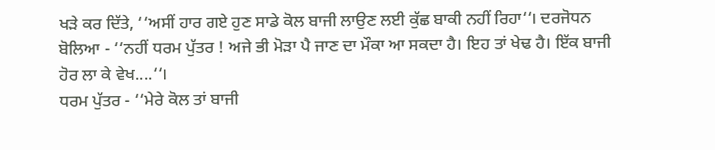ਖੜੇ ਕਰ ਦਿੱਤੇ, ‘‘ਅਸੀਂ ਹਾਰ ਗਏ ਹੁਣ ਸਾਡੇ ਕੋਲ ਬਾਜੀ ਲਾਉਣ ਲਈ ਕੁੱਛ ਬਾਕੀ ਨਹੀਂ ਰਿਹਾ‘‘। ਦਰਜੋਧਨ ਬੋਲਿਆ - ‘‘ਨਹੀਂ ਧਰਮ ਪੁੱਤਰ ! ਅਜੇ ਭੀ ਮੋੜਾ ਪੈ ਜਾਣ ਦਾ ਮੌਕਾ ਆ ਸਕਦਾ ਹੈ। ਇਹ ਤਾਂ ਖੇਢ ਹੈ। ਇੱਕ ਬਾਜੀ ਹੋਰ ਲਾ ਕੇ ਵੇਖ....‘‘।
ਧਰਮ ਪੁੱਤਰ - ‘‘ਮੇਰੇ ਕੋਲ ਤਾਂ ਬਾਜੀ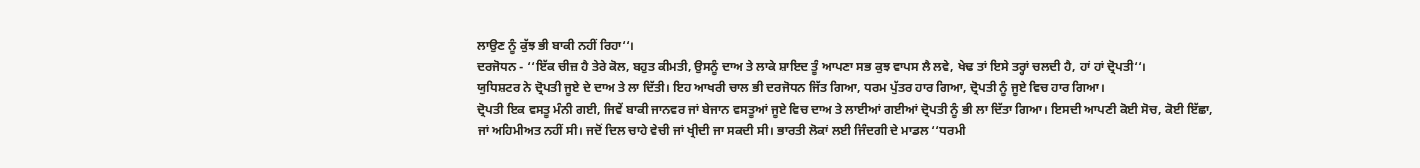ਲਾਉਣ ਨੂੰ ਕੁੱਝ ਭੀ ਬਾਕੀ ਨਹੀਂ ਰਿਹਾ‘‘।
ਦਰਜੋਧਨ - ‘‘ਇੱਕ ਚੀਜ਼ ਹੈ ਤੇਰੇ ਕੋਲ, ਬਹੁਤ ਕੀਮਤੀ, ਉਸਨੂੰ ਦਾਅ ਤੇ ਲਾਕੇ ਸ਼ਾਇਦ ਤੂੰ ਆਪਣਾ ਸਭ ਕੁਝ ਵਾਪਸ ਲੈ ਲਵੇ, ਖੇਢ ਤਾਂ ਇਸੇ ਤਰ੍ਹਾਂ ਚਲਦੀ ਹੈ, ਹਾਂ ਹਾਂ ਦ੍ਰੋਪਤੀ‘‘।
ਯੁਧਿਸ਼ਟਰ ਨੇ ਦ੍ਰੋਪਤੀ ਜੂਏ ਦੇ ਦਾਅ ਤੇ ਲਾ ਦਿੱਤੀ। ਇਹ ਆਖਰੀ ਚਾਲ ਭੀ ਦਰਜੋਧਨ ਜਿੱਤ ਗਿਆ, ਧਰਮ ਪੁੱਤਰ ਹਾਰ ਗਿਆ, ਦ੍ਰੋਪਤੀ ਨੂੰ ਜੂਏ ਵਿਚ ਹਾਰ ਗਿਆ।
ਦ੍ਰੋਪਤੀ ਇਕ ਵਸਤੂ ਮੰਨੀ ਗਈ, ਜਿਵੇਂ ਬਾਕੀ ਜਾਨਵਰ ਜਾਂ ਬੇਜਾਨ ਵਸਤੂਆਂ ਜੂਏ ਵਿਚ ਦਾਅ ਤੇ ਲਾਈਆਂ ਗਈਆਂ ਦ੍ਰੋਪਤੀ ਨੂੰ ਭੀ ਲਾ ਦਿੱਤਾ ਗਿਆ। ਇਸਦੀ ਆਪਣੀ ਕੋਈ ਸੋਚ, ਕੋਈ ਇੱਛਾ, ਜਾਂ ਅਹਿਮੀਅਤ ਨਹੀਂ ਸੀ। ਜਦੋਂ ਦਿਲ ਚਾਹੇ ਵੇਚੀ ਜਾਂ ਖ੍ਰੀਦੀ ਜਾ ਸਕਦੀ ਸੀ। ਭਾਰਤੀ ਲੋਕਾਂ ਲਈ ਜਿੰਦਗੀ ਦੇ ਮਾਡਲ ‘‘ਧਰਮੀ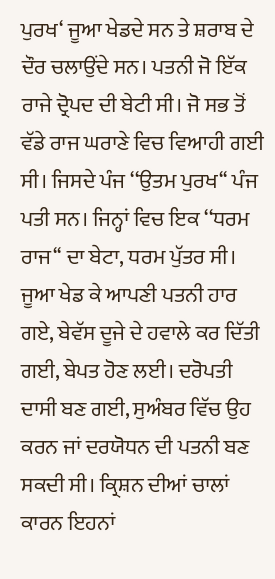ਪੁਰਖ‘ ਜੂਆ ਖੇਡਦੇ ਸਨ ਤੇ ਸ਼ਰਾਬ ਦੇ ਦੌਰ ਚਲਾਉਂਦੇ ਸਨ। ਪਤਨੀ ਜੋ ਇੱਕ ਰਾਜੇ ਦ੍ਰੋਪਦ ਦੀ ਬੇਟੀ ਸੀ। ਜੋ ਸਭ ਤੋਂ ਵੱਡੇ ਰਾਜ ਘਰਾਣੇ ਵਿਚ ਵਿਆਹੀ ਗਈ ਸੀ। ਜਿਸਦੇ ਪੰਜ ‘‘ਉਤਮ ਪੁਰਖ‘‘ ਪੰਜ ਪਤੀ ਸਨ। ਜਿਨ੍ਹਾਂ ਵਿਚ ਇਕ ‘‘ਧਰਮ ਰਾਜ‘‘ ਦਾ ਬੇਟਾ, ਧਰਮ ਪੁੱਤਰ ਸੀ। ਜੂਆ ਖੇਡ ਕੇ ਆਪਣੀ ਪਤਨੀ ਹਾਰ ਗਏ, ਬੇਵੱਸ ਦੂਜੇ ਦੇ ਹਵਾਲੇ ਕਰ ਦਿੱਤੀ ਗਈ, ਬੇਪਤ ਹੋਣ ਲਈ। ਦਰੋਪਤੀ ਦਾਸੀ ਬਣ ਗਈ, ਸੁਅੰਬਰ ਵਿੱਚ ਉਹ ਕਰਨ ਜਾਂ ਦਰਯੋਧਨ ਦੀ ਪਤਨੀ ਬਣ ਸਕਦੀ ਸੀ। ਕ੍ਰਿਸ਼ਨ ਦੀਆਂ ਚਾਲਾਂ ਕਾਰਨ ਇਹਨਾਂ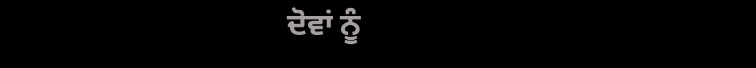ਦੋਵਾਂ ਨੂੰ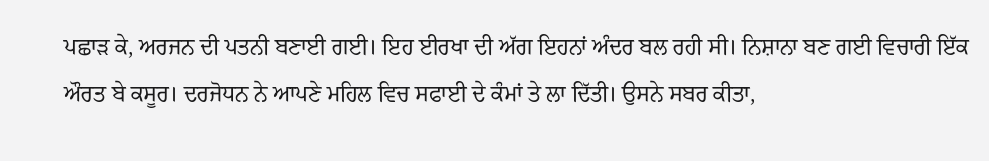ਪਛਾੜ ਕੇ, ਅਰਜਨ ਦੀ ਪਤਨੀ ਬਣਾਈ ਗਈ। ਇਹ ਈਰਖਾ ਦੀ ਅੱਗ ਇਹਨਾਂ ਅੰਦਰ ਬਲ ਰਹੀ ਸੀ। ਨਿਸ਼ਾਨਾ ਬਣ ਗਈ ਵਿਚਾਰੀ ਇੱਕ ਔਰਤ ਬੇ ਕਸੂਰ। ਦਰਜੋਧਨ ਨੇ ਆਪਣੇ ਮਹਿਲ ਵਿਚ ਸਫਾਈ ਦੇ ਕੰਮਾਂ ਤੇ ਲਾ ਦਿੱਤੀ। ਉਸਨੇ ਸਬਰ ਕੀਤਾ,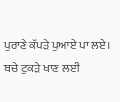ਪੁਰਾਣੇ ਕੱਪੜੇ ਪੁਆਏ ਪਾ ਲਏ। ਬਚੇ ਟੁਕੜੇ ਖਾਣ ਲਈ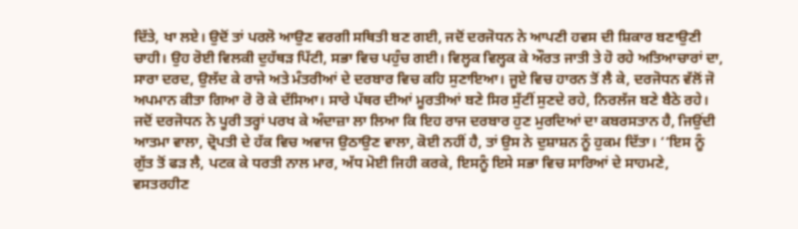ਦਿੱਤੇ, ਖਾ ਲਏ। ਉਦੋਂ ਤਾਂ ਪਰਲੋ ਆਉਣ ਵਰਗੀ ਸਥਿਤੀ ਬਣ ਗਈ, ਜਦੋਂ ਦਰਜੋਧਨ ਨੇ ਆਪਣੀ ਹਵਸ ਦੀ ਸ਼ਿਕਾਰ ਬਣਾਉਣੀ ਚਾਹੀ। ਉਹ ਰੋਈ ਵਿਲਕੀ ਦੁਹੱਥੜ ਪਿੱਟੀ, ਸਭਾ ਵਿਚ ਪਹੁੰਚ ਗਈ। ਵਿਲ੍ਹਕ ਵਿਲ੍ਹਕ ਕੇ ਔਰਤ ਜਾਤੀ ਤੇ ਹੋ ਰਹੇ ਅਤਿਆਚਾਰਾਂ ਦਾ, ਸਾਰਾ ਦਰਦ, ਉਲੱਦ ਕੇ ਰਾਜੇ ਅਤੇ ਮੰਤਰੀਆਂ ਦੇ ਦਰਬਾਰ ਵਿਚ ਕਹਿ ਸੁਣਾਇਆ। ਜੂਏ ਵਿਚ ਹਾਰਨ ਤੋਂ ਲੈ ਕੇ, ਦਰਜੋਧਨ ਵੱਲੋਂ ਜੋ ਅਪਮਾਨ ਕੀਤਾ ਗਿਆ ਰੋ ਰੋ ਕੇ ਦੱਸਿਆ। ਸਾਰੇ ਪੱਥਰ ਦੀਆਂ ਮੂਰਤੀਆਂ ਬਣੇ ਸਿਰ ਸੁੱਟੀਂ ਸੁਣਦੇ ਰਹੇ, ਨਿਰਲੱਜ ਬਣੇ ਬੈਠੇ ਰਹੇ।
ਜਦੋਂ ਦਰਜੋਧਨ ਨੇ ਪੂਰੀ ਤਰ੍ਹਾਂ ਪਰਖ ਕੇ ਅੰਦਾਜ਼ਾ ਲਾ ਲਿਆ ਕਿ ਇਹ ਰਾਜ ਦਰਬਾਰ ਹੁਣ ਮੁਰਦਿਆਂ ਦਾ ਕਬਰਸਤਾਨ ਹੈ, ਜਿਉਂਦੀ ਆਤਮਾ ਵਾਲਾ, ਦ੍ਰੋਪਤੀ ਦੇ ਹੱਕ ਵਿਚ ਅਵਾਜ ਉਠਾਉਣ ਵਾਲਾ, ਕੋਈ ਨਹੀਂ ਹੈ, ਤਾਂ ਉਸ ਨੇ ਦੁਸ਼ਾਸ਼ਨ ਨੂੰ ਹੁਕਮ ਦਿੱਤਾ। ‘‘ਇਸ ਨੂੰ ਗੁੱਤ ਤੋਂ ਫੜ ਲੈ, ਪਟਕ ਕੇ ਧਰਤੀ ਨਾਲ ਮਾਰ, ਅੱਧ ਮੋਈ ਜਿਹੀ ਕਰਕੇ, ਇਸਨੂੰ ਇਸੇ ਸਭਾ ਵਿਚ ਸਾਰਿਆਂ ਦੇ ਸਾਹਮਣੇ, ਵਸਤਰਹੀਣ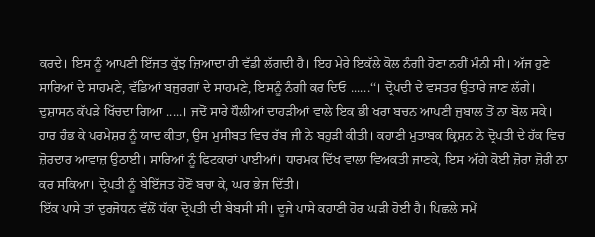ਕਰਦੇ। ਇਸ ਨੂੰ ਆਪਣੀ ਇੱਜਤ ਕੁੱਝ ਜ਼ਿਆਦਾ ਹੀ ਵੱਡੀ ਲੱਗਦੀ ਹੈ। ਇਹ ਮੇਰੇ ਇਕੱਲੇ ਕੋਲ ਨੰਗੀ ਹੋਣਾ ਨਹੀਂ ਮੰਨੀ ਸੀ। ਅੱਜ ਹੁਣੇ ਸਾਰਿਆਂ ਦੇ ਸਾਹਮਣੇ, ਵੱਡਿਆਂ ਬਜੁਰਗਾਂ ਦੇ ਸਾਹਮਣੇ, ਇਸਨੂੰ ਨੰਗੀ ਕਰ ਦਿਓ ......‘‘। ਦ੍ਰੋਪਦੀ ਦੇ ਵਸਤਰ ਉਤਾਰੇ ਜਾਣ ਲੱਗੇ। ਦੁਸ਼ਾਸਨ ਕੱਪੜੇ ਖਿੱਚਦਾ ਗਿਆ .....। ਜਦੋਂ ਸਾਰੇ ਧੌਲੀਆਂ ਦਾਹੜੀਆਂ ਵਾਲੇ ਇਕ ਭੀ ਖਰਾ ਬਚਨ ਆਪਣੀ ਜੁਬਾਲ ਤੋਂ ਨਾ ਬੋਲ ਸਕੇ। ਹਾਰ ਹੰਭ ਕੇ ਪਰਮੇਸ਼ਰ ਨੂੰ ਯਾਦ ਕੀਤਾ, ਉਸ ਮੁਸੀਬਤ ਵਿਚ ਰੱਬ ਜੀ ਨੇ ਬਹੁੜੀ ਕੀਤੀ। ਕਹਾਣੀ ਮੁਤਾਬਕ ਕ੍ਰਿਸ਼ਨ ਨੇ ਦ੍ਰੋਪਤੀ ਦੇ ਹੱਕ ਵਿਚ ਜ਼ੋਰਦਾਰ ਆਵਾਜ਼ ਉਠਾਈ। ਸਾਰਿਆਂ ਨੂੰ ਫਿਟਕਾਰਾਂ ਪਾਈਆਂ। ਧਾਰਮਕ ਦਿੱਖ ਵਾਲਾ ਵਿਅਕਤੀ ਜਾਣਕੇ, ਇਸ ਅੱਗੇ ਕੋਈ ਜ਼ੋਰਾ ਜ਼ੋਰੀ ਨਾ ਕਰ ਸਕਿਆ। ਦ੍ਰੋਪਤੀ ਨੂੰ ਬੇਇੱਜਤ ਹੋਣੋਂ ਬਚਾ ਕੇ, ਘਰ ਭੇਜ ਦਿੱਤੀ।
ਇੱਕ ਪਾਸੇ ਤਾਂ ਦੁਰਜੋਧਨ ਵੱਲੋਂ ਧੱਕਾ ਦ੍ਰੋਪਤੀ ਦੀ ਬੇਬਸੀ ਸੀ। ਦੂਜੇ ਪਾਸੇ ਕਹਾਣੀ ਹੋਰ ਘੜੀ ਹੋਈ ਹੈ। ਪਿਛਲੇ ਸਮੇਂ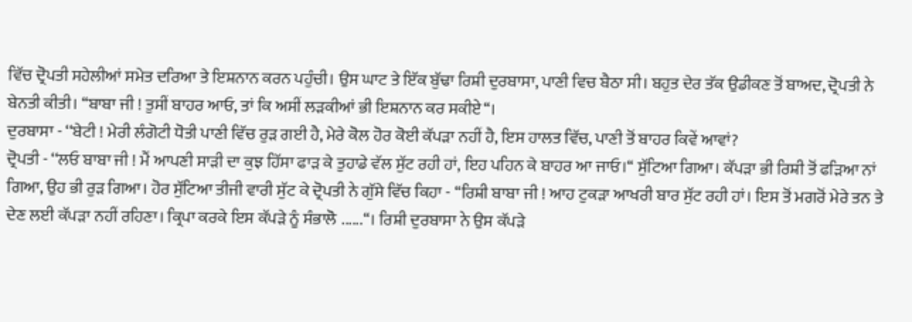ਵਿੱਚ ਦ੍ਰੋਪਤੀ ਸਹੇਲੀਆਂ ਸਮੇਤ ਦਰਿਆ ਤੇ ਇਸ਼ਨਾਨ ਕਰਨ ਪਹੁੰਚੀ। ਉਸ ਘਾਟ ਤੇ ਇੱਕ ਬੁੱਢਾ ਰਿਸ਼ੀ ਦੁਰਬਾਸਾ, ਪਾਣੀ ਵਿਚ ਬੈਠਾ ਸੀ। ਬਹੁਤ ਦੇਰ ਤੱਕ ਉਡੀਕਣ ਤੋਂ ਬਾਅਦ, ਦ੍ਰੋਪਤੀ ਨੇ ਬੇਨਤੀ ਕੀਤੀ। ‘‘ਬਾਬਾ ਜੀ ! ਤੁਸੀਂ ਬਾਹਰ ਆਓ, ਤਾਂ ਕਿ ਅਸੀਂ ਲੜਕੀਆਂ ਭੀ ਇਸ਼ਨਾਨ ਕਰ ਸਕੀਏ‘‘।
ਦੁਰਬਾਸਾ - ‘‘ਬੇਟੀ ! ਮੇਰੀ ਲੰਗੋਟੀ ਧੋਤੀ ਪਾਣੀ ਵਿੱਚ ਰੁੜ ਗਈ ਹੈ, ਮੇਰੇ ਕੋਲ ਹੋਰ ਕੋਈ ਕੱਪੜਾ ਨਹੀਂ ਹੈ, ਇਸ ਹਾਲਤ ਵਿੱਚ, ਪਾਣੀ ਤੋਂ ਬਾਹਰ ਕਿਵੇਂ ਆਵਾਂ?
ਦ੍ਰੋਪਤੀ - ‘‘ਲਓ ਬਾਬਾ ਜੀ ! ਮੈਂ ਆਪਣੀ ਸਾੜੀ ਦਾ ਕੁਝ ਹਿੱਸਾ ਫਾੜ ਕੇ ਤੁਹਾਡੇ ਵੱਲ ਸੁੱਟ ਰਹੀ ਹਾਂ, ਇਹ ਪਹਿਨ ਕੇ ਬਾਹਰ ਆ ਜਾਓ।‘‘ ਸੁੱਟਿਆ ਗਿਆ। ਕੱਪੜਾ ਭੀ ਰਿਸ਼ੀ ਤੋਂ ਫੜਿਆ ਨਾਂ ਗਿਆ, ਉਹ ਭੀ ਰੁੜ ਗਿਆ। ਹੋਰ ਸੁੱਟਿਆ ਤੀਜੀ ਵਾਰੀ ਸੁੱਟ ਕੇ ਦ੍ਰੋਪਤੀ ਨੇ ਗੁੱਸੇ ਵਿੱਚ ਕਿਹਾ - ‘‘ਰਿਸ਼ੀ ਬਾਬਾ ਜੀ ! ਆਹ ਟੁਕੜਾ ਆਖਰੀ ਬਾਰ ਸੁੱਟ ਰਹੀ ਹਾਂ। ਇਸ ਤੋਂ ਮਗਰੋਂ ਮੇਰੇ ਤਨ ਤੇ ਦੇਣ ਲਈ ਕੱਪੜਾ ਨਹੀਂ ਰਹਿਣਾ। ਕ੍ਰਿਪਾ ਕਰਕੇ ਇਸ ਕੱਪੜੇ ਨੂੰ ਸੰਭਾਲੋ ......‘‘। ਰਿਸ਼ੀ ਦੁਰਬਾਸਾ ਨੇ ਉਸ ਕੱਪੜੇ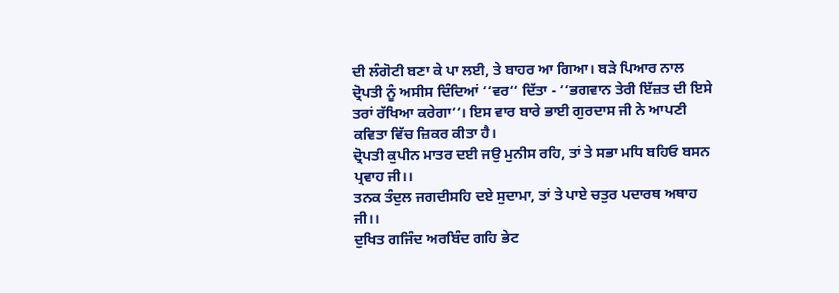ਦੀ ਲੰਗੋਟੀ ਬਣਾ ਕੇ ਪਾ ਲਈ, ਤੇ ਬਾਹਰ ਆ ਗਿਆ। ਬੜੇ ਪਿਆਰ ਨਾਲ ਦ੍ਰੋਪਤੀ ਨੂੰ ਅਸੀਸ ਦਿੰਦਿਆਂ ‘‘ਵਰ‘‘ ਦਿੱਤਾ - ‘‘ਭਗਵਾਨ ਤੇਰੀ ਇੱਜ਼ਤ ਦੀ ਇਸੇ ਤਰਾਂ ਰੱਖਿਆ ਕਰੇਗਾ‘‘। ਇਸ ਵਾਰ ਬਾਰੇ ਭਾਈ ਗੁਰਦਾਸ ਜੀ ਨੇ ਆਪਣੀ ਕਵਿਤਾ ਵਿੱਚ ਜ਼ਿਕਰ ਕੀਤਾ ਹੈ।
ਦ੍ਰੋਪਤੀ ਕੁਪੀਨ ਮਾਤਰ ਦਈ ਜਉ ਮੁਨੀਸ ਰਹਿ, ਤਾਂ ਤੇ ਸਭਾ ਮਧਿ ਬਹਿਓ ਬਸਨ ਪ੍ਰਵਾਹ ਜੀ।।
ਤਨਕ ਤੰਦੁਲ ਜਗਦੀਸਹਿ ਦਏ ਸੁਦਾਮਾ, ਤਾਂ ਤੇ ਪਾਏ ਚਤੁਰ ਪਦਾਰਥ ਅਥਾਹ ਜੀ।।
ਦੁਖਿਤ ਗਜਿੰਦ ਅਰਬਿੰਦ ਗਹਿ ਭੇਟ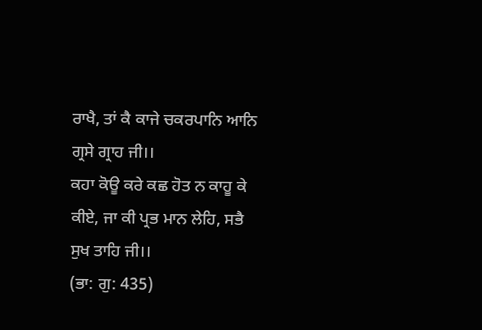ਰਾਖੈ, ਤਾਂ ਕੈ ਕਾਜੇ ਚਕਰਪਾਨਿ ਆਨਿ ਗ੍ਰਸੇ ਗ੍ਰਾਹ ਜੀ।।
ਕਹਾ ਕੋਊ ਕਰੇ ਕਛ ਹੋਤ ਨ ਕਾਹੂ ਕੇ ਕੀਏ, ਜਾ ਕੀ ਪ੍ਰਭ ਮਾਨ ਲੇਹਿ, ਸਭੈ ਸੁਖ ਤਾਹਿ ਜੀ।।
(ਭਾ: ਗੁ: 435)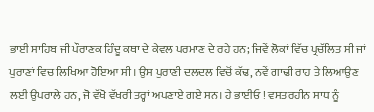ਭਾਈ ਸਾਹਿਬ ਜੀ ਪੌਰਾਣਕ ਹਿੰਦੂ ਕਥਾ ਦੇ ਕੇਵਲ ਪਰਮਾਣ ਦੇ ਰਹੇ ਹਨ; ਜਿਵੇਂ ਲੋਕਾਂ ਵਿੱਚ ਪ੍ਰਚੱਲਿਤ ਸੀ ਜਾਂ ਪੁਰਾਣਾਂ ਵਿਚ ਲਿਖਿਆ ਹੋਇਆ ਸੀ। ਉਸ ਪੁਰਾਣੀ ਦਲਦਲ ਵਿਚੋਂ ਕੱਢ, ਨਵੇਂ ਗਾਢੀ ਰਾਹ ਤੇ ਲਿਆਉਣ ਲਈ ਉਪਰਾਲੇ ਹਨ, ਜੋ ਵੱਖੋ ਵੱਖਰੀ ਤਰ੍ਹਾਂ ਅਪਣਾਏ ਗਏ ਸਨ। ਹੇ ਭਾਈਓ ! ਵਸਤਰਹੀਨ ਸਾਧ ਨੂੰ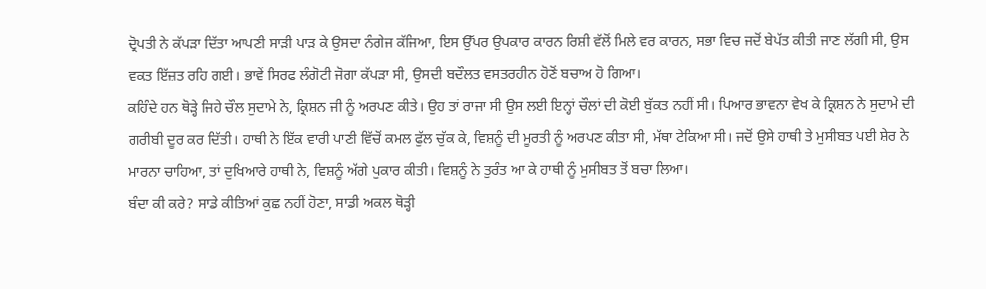ਦ੍ਰੋਪਤੀ ਨੇ ਕੱਪੜਾ ਦਿੱਤਾ ਆਪਣੀ ਸਾੜੀ ਪਾੜ ਕੇ ਉਸਦਾ ਨੰਗੇਜ ਕੱਜਿਆ, ਇਸ ਉੱਪਰ ਉਪਕਾਰ ਕਾਰਨ ਰਿਸ਼ੀ ਵੱਲੋਂ ਮਿਲੇ ਵਰ ਕਾਰਨ, ਸਭਾ ਵਿਚ ਜਦੋਂ ਬੇਪੱਤ ਕੀਤੀ ਜਾਣ ਲੱਗੀ ਸੀ, ਉਸ ਵਕਤ ਇੱਜ਼ਤ ਰਹਿ ਗਈ। ਭਾਵੇਂ ਸਿਰਫ ਲੰਗੋਟੀ ਜੋਗਾ ਕੱਪੜਾ ਸੀ, ਉਸਦੀ ਬਦੌਲਤ ਵਸਤਰਹੀਨ ਹੋਣੋਂ ਬਚਾਅ ਹੋ ਗਿਆ।
ਕਹਿੰਦੇ ਹਨ ਥੋੜ੍ਹੇ ਜਿਹੇ ਚੌਲ ਸੁਦਾਮੇ ਨੇ, ਕ੍ਰਿਸ਼ਨ ਜੀ ਨੂੰ ਅਰਪਣ ਕੀਤੇ। ਉਹ ਤਾਂ ਰਾਜਾ ਸੀ ਉਸ ਲਈ ਇਨ੍ਹਾਂ ਚੌਲਾਂ ਦੀ ਕੋਈ ਬੁੱਕਤ ਨਹੀਂ ਸੀ। ਪਿਆਰ ਭਾਵਨਾ ਵੇਖ ਕੇ ਕ੍ਰਿਸ਼ਨ ਨੇ ਸੁਦਾਮੇ ਦੀ ਗਰੀਬੀ ਦੂਰ ਕਰ ਦਿੱਤੀ। ਹਾਥੀ ਨੇ ਇੱਕ ਵਾਰੀ ਪਾਣੀ ਵਿੱਚੋਂ ਕਮਲ ਫੁੱਲ ਚੁੱਕ ਕੇ, ਵਿਸ਼ਨੂੰ ਦੀ ਮੂਰਤੀ ਨੂੰ ਅਰਪਣ ਕੀਤਾ ਸੀ, ਮੱਥਾ ਟੇਕਿਆ ਸੀ। ਜਦੋਂ ਉਸੇ ਹਾਥੀ ਤੇ ਮੁਸੀਬਤ ਪਈ ਸ਼ੇਰ ਨੇ ਮਾਰਨਾ ਚਾਹਿਆ, ਤਾਂ ਦੁਖਿਆਰੇ ਹਾਥੀ ਨੇ, ਵਿਸ਼ਨੂੰ ਅੱਗੇ ਪੁਕਾਰ ਕੀਤੀ। ਵਿਸ਼ਨੂੰ ਨੇ ਤੁਰੰਤ ਆ ਕੇ ਹਾਥੀ ਨੂੰ ਮੁਸੀਬਤ ਤੋਂ ਬਚਾ ਲਿਆ।
ਬੰਦਾ ਕੀ ਕਰੇ? ਸਾਡੇ ਕੀਤਿਆਂ ਕੁਛ ਨਹੀਂ ਹੋਣਾ, ਸਾਡੀ ਅਕਲ ਥੋੜ੍ਹੀ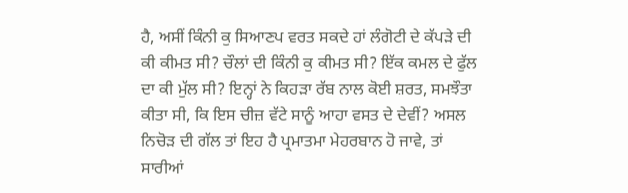ਹੈ, ਅਸੀਂ ਕਿੰਨੀ ਕੁ ਸਿਆਣਪ ਵਰਤ ਸਕਦੇ ਹਾਂ ਲੰਗੋਟੀ ਦੇ ਕੱਪੜੇ ਦੀ ਕੀ ਕੀਮਤ ਸੀ? ਚੌਲਾਂ ਦੀ ਕਿੰਨੀ ਕੁ ਕੀਮਤ ਸੀ? ਇੱਕ ਕਮਲ ਦੇ ਫੁੱਲ ਦਾ ਕੀ ਮੁੱਲ ਸੀ? ਇਨ੍ਹਾਂ ਨੇ ਕਿਹੜਾ ਰੱਬ ਨਾਲ ਕੋਈ ਸ਼ਰਤ, ਸਮਝੌਤਾ ਕੀਤਾ ਸੀ, ਕਿ ਇਸ ਚੀਜ਼ ਵੱਟੇ ਸਾਨੂੰ ਆਹਾ ਵਸਤ ਦੇ ਦੇਵੀਂ? ਅਸਲ ਨਿਚੋੜ ਦੀ ਗੱਲ ਤਾਂ ਇਹ ਹੈ ਪ੍ਰਮਾਤਮਾ ਮੇਹਰਬਾਨ ਹੋ ਜਾਵੇ, ਤਾਂ ਸਾਰੀਆਂ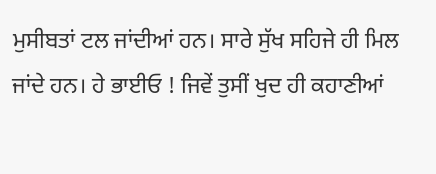ਮੁਸੀਬਤਾਂ ਟਲ ਜਾਂਦੀਆਂ ਹਨ। ਸਾਰੇ ਸੁੱਖ ਸਹਿਜੇ ਹੀ ਮਿਲ ਜਾਂਦੇ ਹਨ। ਹੇ ਭਾਈਓ ! ਜਿਵੇਂ ਤੁਸੀਂ ਖੁਦ ਹੀ ਕਹਾਣੀਆਂ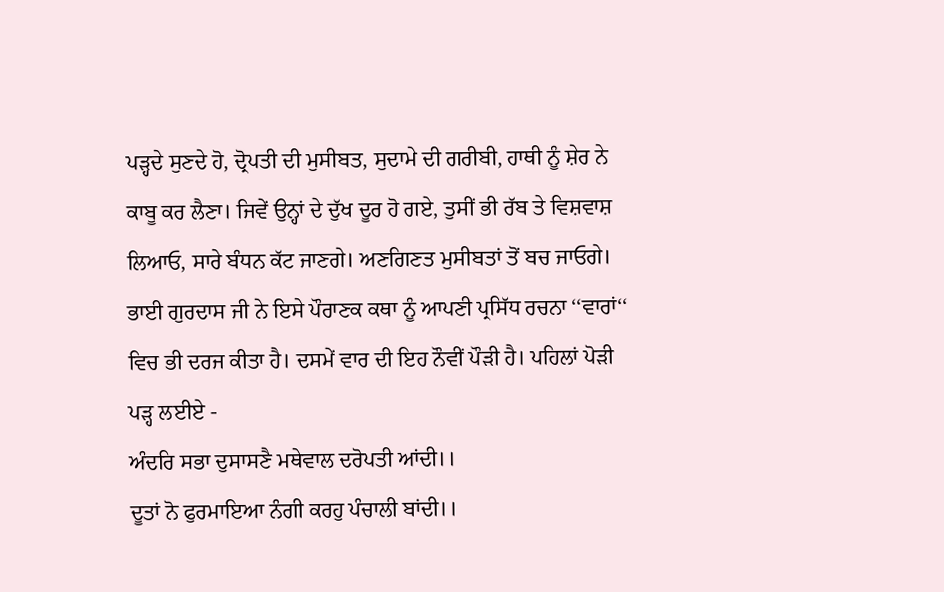ਪੜ੍ਹਦੇ ਸੁਣਦੇ ਹੋ, ਦ੍ਰੋਪਤੀ ਦੀ ਮੁਸੀਬਤ, ਸੁਦਾਮੇ ਦੀ ਗਰੀਬੀ, ਹਾਥੀ ਨੂੰ ਸ਼ੇਰ ਨੇ ਕਾਬੂ ਕਰ ਲੈਣਾ। ਜਿਵੇਂ ਉਨ੍ਹਾਂ ਦੇ ਦੁੱਖ ਦੂਰ ਹੋ ਗਏ, ਤੁਸੀਂ ਭੀ ਰੱਬ ਤੇ ਵਿਸ਼ਵਾਸ਼ ਲਿਆਓ, ਸਾਰੇ ਬੰਧਨ ਕੱਟ ਜਾਣਗੇ। ਅਣਗਿਣਤ ਮੁਸੀਬਤਾਂ ਤੋਂ ਬਚ ਜਾਓਗੇ।
ਭਾਈ ਗੁਰਦਾਸ ਜੀ ਨੇ ਇਸੇ ਪੌਰਾਣਕ ਕਥਾ ਨੂੰ ਆਪਣੀ ਪ੍ਰਸਿੱਧ ਰਚਨਾ ‘‘ਵਾਰਾਂ‘‘ ਵਿਚ ਭੀ ਦਰਜ ਕੀਤਾ ਹੈ। ਦਸਮੇਂ ਵਾਰ ਦੀ ਇਹ ਨੌਵੀਂ ਪੌੜੀ ਹੈ। ਪਹਿਲਾਂ ਪੋੜੀ ਪੜ੍ਹ ਲਈਏ -
ਅੰਦਰਿ ਸਭਾ ਦੁਸਾਸਣੈ ਮਥੇਵਾਲ ਦਰੋਪਤੀ ਆਂਦੀ।।
ਦੂਤਾਂ ਨੋ ਫੁਰਮਾਇਆ ਨੰਗੀ ਕਰਹੁ ਪੰਚਾਲੀ ਬਾਂਦੀ।।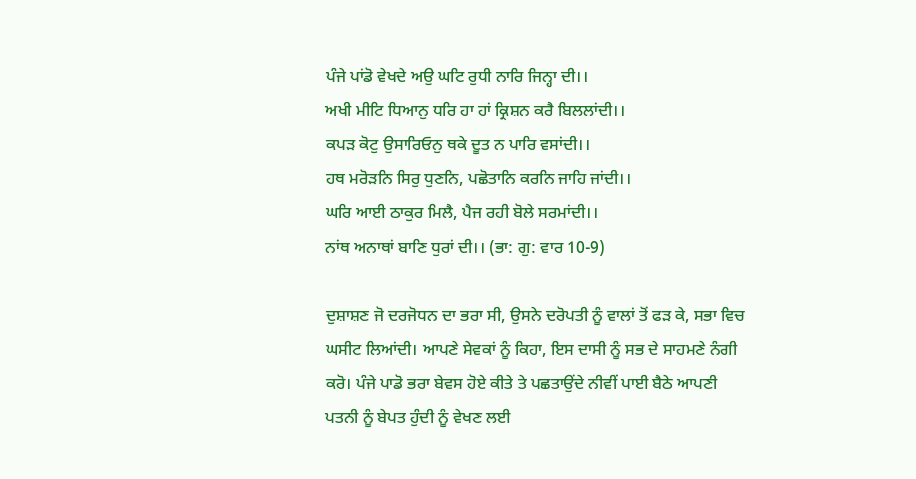ਪੰਜੇ ਪਾਂਡੋ ਵੇਖਦੇ ਅਉ ਘਟਿ ਰੁਧੀ ਨਾਰਿ ਜਿਨ੍ਹਾ ਦੀ।।
ਅਖੀ ਮੀਟਿ ਧਿਆਨੁ ਧਰਿ ਹਾ ਹਾਂ ਕ੍ਰਿਸ਼ਨ ਕਰੈ ਬਿਲਲਾਂਦੀ।।
ਕਪੜ ਕੋਟੁ ਉਸਾਰਿਓਨੁ ਥਕੇ ਦੂਤ ਨ ਪਾਰਿ ਵਸਾਂਦੀ।।
ਹਥ ਮਰੋੜਨਿ ਸਿਰੁ ਧੁਣਨਿ, ਪਛੋਤਾਨਿ ਕਰਨਿ ਜਾਹਿ ਜਾਂਦੀ।।
ਘਰਿ ਆਈ ਠਾਕੁਰ ਮਿਲੈ, ਪੈਜ ਰਹੀ ਬੋਲੇ ਸਰਮਾਂਦੀ।।
ਨਾਂਥ ਅਨਾਥਾਂ ਬਾਣਿ ਧੁਰਾਂ ਦੀ।। (ਭਾ: ਗੁ: ਵਾਰ 10-9)

ਦੁਸ਼ਾਸ਼ਣ ਜੋ ਦਰਜੋਧਨ ਦਾ ਭਰਾ ਸੀ, ਉਸਨੇ ਦਰੋਪਤੀ ਨੂੰ ਵਾਲਾਂ ਤੋਂ ਫੜ ਕੇ, ਸਭਾ ਵਿਚ ਘਸੀਟ ਲਿਆਂਦੀ। ਆਪਣੇ ਸੇਵਕਾਂ ਨੂੰ ਕਿਹਾ, ਇਸ ਦਾਸੀ ਨੂੰ ਸਭ ਦੇ ਸਾਹਮਣੇ ਨੰਗੀ ਕਰੋ। ਪੰਜੇ ਪਾਡੋ ਭਰਾ ਬੇਵਸ ਹੋਏ ਕੀਤੇ ਤੇ ਪਛਤਾਉਂਦੇ ਨੀਵੀਂ ਪਾਈ ਬੈਠੇ ਆਪਣੀ ਪਤਨੀ ਨੂੰ ਬੇਪਤ ਹੁੰਦੀ ਨੂੰ ਵੇਖਣ ਲਈ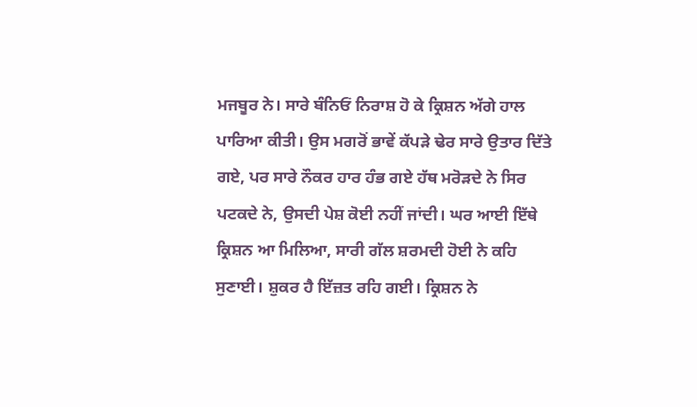ਮਜਬੂਰ ਨੇ। ਸਾਰੇ ਬੰਨਿਓਂ ਨਿਰਾਸ਼ ਹੋ ਕੇ ਕ੍ਰਿਸ਼ਨ ਅੱਗੇ ਹਾਲ ਪਾਰਿਆ ਕੀਤੀ। ਉਸ ਮਗਰੋਂ ਭਾਵੇਂ ਕੱਪੜੇ ਢੇਰ ਸਾਰੇ ਉਤਾਰ ਦਿੱਤੇ ਗਏ, ਪਰ ਸਾਰੇ ਨੌਕਰ ਹਾਰ ਹੰਭ ਗਏ ਹੱਥ ਮਰੋੜਦੇ ਨੇ ਸਿਰ ਪਟਕਦੇ ਨੇ, ਉਸਦੀ ਪੇਸ਼ ਕੋਈ ਨਹੀਂ ਜਾਂਦੀ। ਘਰ ਆਈ ਇੱਥੇ ਕ੍ਰਿਸ਼ਨ ਆ ਮਿਲਿਆ, ਸਾਰੀ ਗੱਲ ਸ਼ਰਮਦੀ ਹੋਈ ਨੇ ਕਹਿ ਸੁਣਾਈ। ਸ਼ੁਕਰ ਹੈ ਇੱਜ਼ਤ ਰਹਿ ਗਈ। ਕ੍ਰਿਸ਼ਨ ਨੇ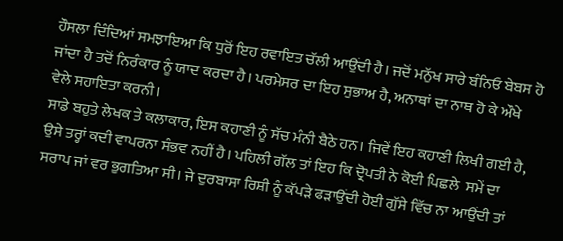ਹੌਸਲਾ ਦਿੰਦਿਆਂ ਸਮਝਾਇਆ ਕਿ ਧੁਰੋਂ ਇਹ ਰਵਾਇਤ ਚੱਲੀ ਆਉਂਦੀ ਹੈ। ਜਦੋਂ ਮਨੁੱਖ ਸਾਰੇ ਬੰਨਿਓ ਬੇਬਸ ਹੋ ਜਾਂਦਾ ਹੈ ਤਦੋਂ ਨਿਰੰਕਾਰ ਨੂੰ ਯਾਦ ਕਰਦਾ ਹੈ। ਪਰਮੇਸਰ ਦਾ ਇਹ ਸੁਭਾਅ ਹੈ, ਅਨਾਥਾਂ ਦਾ ਨਾਥ ਹੋ ਕੇ ਔਖੇ ਵੇਲੇ ਸਹਾਇਤਾ ਕਰਨੀ।
ਸਾਡੇ ਬਹੁਤੇ ਲੇਖਕ ਤੇ ਕਲਾਕਾਰ, ਇਸ ਕਹਾਣੀ ਨੂੰ ਸੱਚ ਮੰਨੀ ਬੈਠੇ ਹਨ। ਜਿਵੇਂ ਇਹ ਕਹਾਣੀ ਲਿਖੀ ਗਈ ਹੈ, ਉਸੇ ਤਰ੍ਹਾਂ ਕਦੀ ਵਾਪਰਨਾ ਸੰਭਵ ਨਹੀਂ ਹੈ। ਪਹਿਲੀ ਗੱਲ ਤਾਂ ਇਹ ਕਿ ਦ੍ਰੋਪਤੀ ਨੇ ਕੋਈ ਪਿਛਲੇ  ਸਮੇਂ ਦਾ ਸਰਾਪ ਜਾਂ ਵਰ ਭੁਗਤਿਆ ਸੀ। ਜੇ ਦੁਰਬਾਸਾ ਰਿਸ਼ੀ ਨੂੰ ਕੱਪੜੇ ਫੜਾਉਂਦੀ ਹੋਈ ਗੁੱਸੇ ਵਿੱਚ ਨਾ ਆਉਂਦੀ ਤਾਂ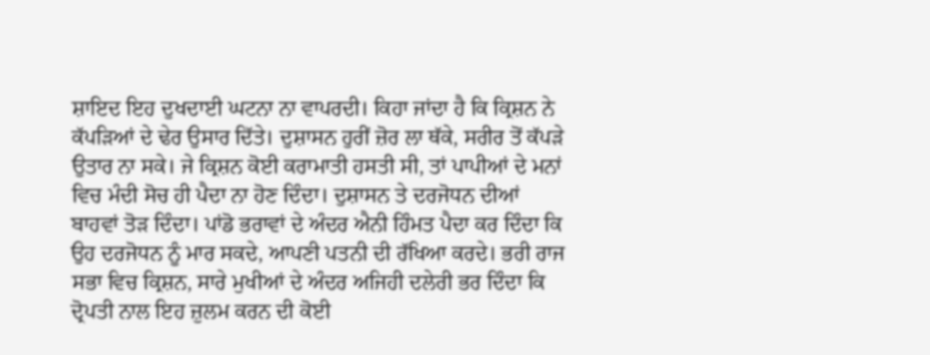ਸ਼ਾਇਦ ਇਹ ਦੁਖਦਾਈ ਘਟਨਾ ਨਾ ਵਾਪਰਦੀ। ਕਿਹਾ ਜਾਂਦਾ ਹੈ ਕਿ ਕ੍ਰਿਸ਼ਨ ਨੇ ਕੱਪੜਿਆਂ ਦੇ ਢੇਰ ਉਸਾਰ ਦਿੱਤੇ। ਦੁਸ਼ਾਸਨ ਹੁਰੀਂ ਜ਼ੋਰ ਲਾ ਥੱਕੇ, ਸਰੀਰ ਤੋਂ ਕੱਪੜੇ ਉਤਾਰ ਨਾ ਸਕੇ। ਜੇ ਕ੍ਰਿਸ਼ਨ ਕੋਈ ਕਰਾਮਾਤੀ ਹਸਤੀ ਸੀ, ਤਾਂ ਪਾਪੀਆਂ ਦੇ ਮਨਾਂ ਵਿਚ ਮੰਦੀ ਸੋਚ ਹੀ ਪੈਦਾ ਨਾ ਹੋਣ ਦਿੰਦਾ। ਦੁਸ਼ਾਸਨ ਤੇ ਦਰਜੋਧਨ ਦੀਆਂ ਬਾਹਵਾਂ ਤੋੜ ਦਿੰਦਾ। ਪਾਂਡੋ ਭਰਾਵਾਂ ਦੇ ਅੰਦਰ ਐਨੀ ਹਿੰਮਤ ਪੈਦਾ ਕਰ ਦਿੰਦਾ ਕਿ ਉਹ ਦਰਜੋਧਨ ਨੂੰ ਮਾਰ ਸਕਦੇ, ਆਪਣੀ ਪਤਨੀ ਦੀ ਰੱਖਿਆ ਕਰਦੇ। ਭਰੀ ਰਾਜ ਸਭਾ ਵਿਚ ਕ੍ਰਿਸ਼ਨ, ਸਾਰੇ ਮੁਖੀਆਂ ਦੇ ਅੰਦਰ ਅਜਿਹੀ ਦਲੇਰੀ ਭਰ ਦਿੰਦਾ ਕਿ ਦ੍ਰੋਪਤੀ ਨਾਲ ਇਹ ਜ਼ੁਲਮ ਕਰਨ ਦੀ ਕੋਈ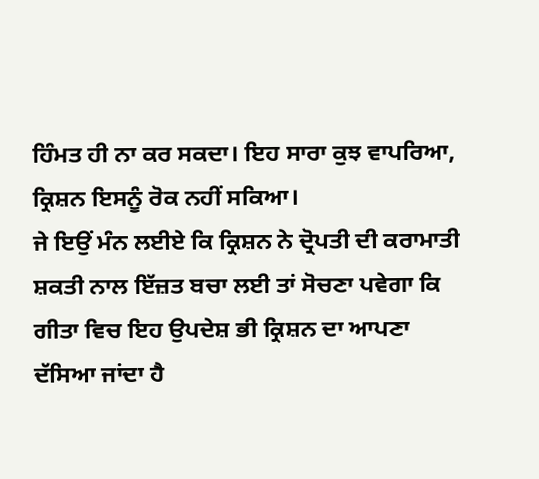ਹਿੰਮਤ ਹੀ ਨਾ ਕਰ ਸਕਦਾ। ਇਹ ਸਾਰਾ ਕੁਝ ਵਾਪਰਿਆ, ਕ੍ਰਿਸ਼ਨ ਇਸਨੂੰ ਰੋਕ ਨਹੀਂ ਸਕਿਆ।
ਜੇ ਇਉਂ ਮੰਨ ਲਈਏ ਕਿ ਕ੍ਰਿਸ਼ਨ ਨੇ ਦ੍ਰੋਪਤੀ ਦੀ ਕਰਾਮਾਤੀ ਸ਼ਕਤੀ ਨਾਲ ਇੱਜ਼ਤ ਬਚਾ ਲਈ ਤਾਂ ਸੋਚਣਾ ਪਵੇਗਾ ਕਿ ਗੀਤਾ ਵਿਚ ਇਹ ਉਪਦੇਸ਼ ਭੀ ਕ੍ਰਿਸ਼ਨ ਦਾ ਆਪਣਾ ਦੱਸਿਆ ਜਾਂਦਾ ਹੈ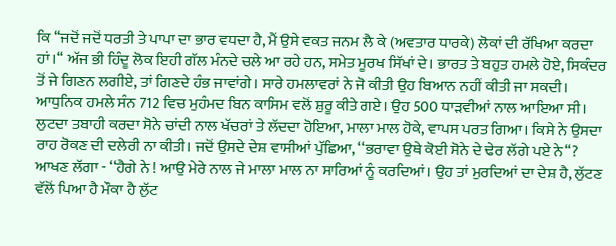ਕਿ ‘‘ਜਦੋਂ ਜਦੋਂ ਧਰਤੀ ਤੇ ਪਾਪਾ ਦਾ ਭਾਰ ਵਧਦਾ ਹੈ, ਮੈਂ ਉਸੇ ਵਕਤ ਜਨਮ ਲੈ ਕੇ (ਅਵਤਾਰ ਧਾਰਕੇ) ਲੋਕਾਂ ਦੀ ਰੱਖਿਆ ਕਰਦਾ ਹਾਂ।‘‘ ਅੱਜ ਭੀ ਹਿੰਦੂ ਲੋਕ ਇਹੀ ਗੱਲ ਮੰਨਦੇ ਚਲੇ ਆ ਰਹੇ ਹਨ, ਸਮੇਤ ਮੂਰਖ ਸਿੱਖਾਂ ਦੇ। ਭਾਰਤ ਤੇ ਬਹੁਤ ਹਮਲੇ ਹੋਏ, ਸਿਕੰਦਰ ਤੋਂ ਜੇ ਗਿਣਨ ਲਗੀਏ, ਤਾਂ ਗਿਣਦੇ ਹੰਭ ਜਾਵਾਂਗੇ। ਸਾਰੇ ਹਮਲਾਵਰਾਂ ਨੇ ਜੋ ਕੀਤੀ ਉਹ ਬਿਆਨ ਨਹੀਂ ਕੀਤੀ ਜਾ ਸਕਦੀ। ਆਧੁਨਿਕ ਹਮਲੇ ਸੰਨ 712 ਵਿਚ ਮੁਹੰਮਦ ਬਿਨ ਕਾਸਿਮ ਵਲੋਂ ਸ਼ੁਰੂ ਕੀਤੇ ਗਏ। ਉਹ 500 ਧਾੜਵੀਆਂ ਨਾਲ ਆਇਆ ਸੀ। ਲੁਟਦਾ ਤਬਾਹੀ ਕਰਦਾ ਸੋਨੇ ਚਾਂਦੀ ਨਾਲ ਖੱਚਰਾਂ ਤੇ ਲੱਦਦਾ ਹੋਇਆ, ਮਾਲਾ ਮਾਲ ਹੋਕੇ, ਵਾਪਸ ਪਰਤ ਗਿਆ। ਕਿਸੇ ਨੇ ਉਸਦਾ ਰਾਹ ਰੋਕਣ ਦੀ ਦਲੇਰੀ ਨਾ ਕੀਤੀ। ਜਦੋਂ ਉਸਦੇ ਦੇਸ਼ ਵਾਸੀਆਂ ਪੁੱਛਿਆ, ‘‘ਭਰਾਵਾ ਉਥੇ ਕੋਈ ਸੋਨੇ ਦੇ ਢੇਰ ਲੱਗੇ ਪਏ ਨੇ‘‘? ਆਖਣ ਲੱਗਾ - ‘‘ਹੈਗੇ ਨੇ ! ਆਉ ਮੇਰੇ ਨਾਲ ਜੇ ਮਾਲਾ ਮਾਲ ਨਾ ਸਾਰਿਆਂ ਨੂੰ ਕਰਦਿਆਂ। ਉਹ ਤਾਂ ਮੁਰਦਿਆਂ ਦਾ ਦੇਸ਼ ਹੈ, ਲੁੱਟਣ ਵੱਲੋਂ ਪਿਆ ਹੈ ਮੌਕਾ ਹੈ ਲੁੱਟ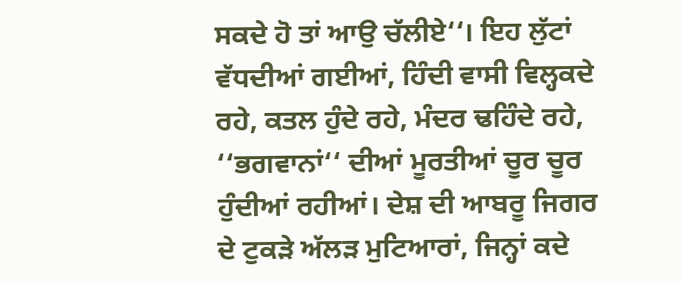ਸਕਦੇ ਹੋ ਤਾਂ ਆਉ ਚੱਲੀਏ‘‘। ਇਹ ਲੁੱਟਾਂ ਵੱਧਦੀਆਂ ਗਈਆਂ, ਹਿੰਦੀ ਵਾਸੀ ਵਿਲ੍ਹਕਦੇ ਰਹੇ, ਕਤਲ ਹੁੰਦੇ ਰਹੇ, ਮੰਦਰ ਢਹਿੰਦੇ ਰਹੇ, ‘‘ਭਗਵਾਨਾਂ‘‘ ਦੀਆਂ ਮੂਰਤੀਆਂ ਚੂਰ ਚੂਰ ਹੁੰਦੀਆਂ ਰਹੀਆਂ। ਦੇਸ਼ ਦੀ ਆਬਰੂ ਜਿਗਰ ਦੇ ਟੁਕੜੇ ਅੱਲੜ ਮੁਟਿਆਰਾਂ, ਜਿਨ੍ਹਾਂ ਕਦੇ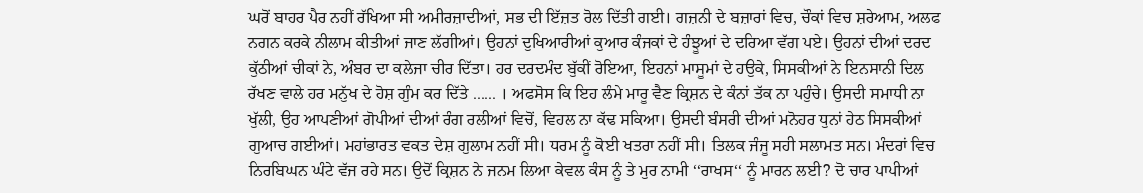ਘਰੋਂ ਬਾਹਰ ਪੈਰ ਨਹੀਂ ਰੱਖਿਆ ਸੀ ਅਮੀਰਜ਼ਾਦੀਆਂ, ਸਭ ਦੀ ਇੱਜ਼ਤ ਰੋਲ ਦਿੱਤੀ ਗਈ। ਗਜ਼ਨੀ ਦੇ ਬਜ਼ਾਰਾਂ ਵਿਚ, ਚੌਕਾਂ ਵਿਚ ਸ਼ਰੇਆਮ, ਅਲਫ ਨਗਨ ਕਰਕੇ ਨੀਲਾਮ ਕੀਤੀਆਂ ਜਾਣ ਲੱਗੀਆਂ। ਉਹਨਾਂ ਦੁਖਿਆਰੀਆਂ ਕੁਆਰ ਕੰਜਕਾਂ ਦੇ ਹੰਝੂਆਂ ਦੇ ਦਰਿਆ ਵੱਗ ਪਏ। ਉਹਨਾਂ ਦੀਆਂ ਦਰਦ ਕੁੱਠੀਆਂ ਚੀਕਾਂ ਨੇ, ਅੰਬਰ ਦਾ ਕਲੇਜਾ ਚੀਰ ਦਿੱਤਾ। ਹਰ ਦਰਦਮੰਦ ਬੁੱਕੀਂ ਰੋਇਆ, ਇਹਨਾਂ ਮਾਸੂਮਾਂ ਦੇ ਹਉਕੇ, ਸਿਸਕੀਆਂ ਨੇ ਇਨਸਾਨੀ ਦਿਲ ਰੱਖਣ ਵਾਲੇ ਹਰ ਮਨੁੱਖ ਦੇ ਹੋਸ਼ ਗੁੰਮ ਕਰ ਦਿੱਤੇ ...... । ਅਫਸੋਸ ਕਿ ਇਹ ਲੰਮੇ ਮਾਰੂ ਵੈਣ ਕ੍ਰਿਸ਼ਨ ਦੇ ਕੰਨਾਂ ਤੱਕ ਨਾ ਪਹੁੰਚੇ। ਉਸਦੀ ਸਮਾਧੀ ਨਾ ਖੁੱਲੀ, ਉਹ ਆਪਣੀਆਂ ਗੋਪੀਆਂ ਦੀਆਂ ਰੰਗ ਰਲੀਆਂ ਵਿਚੋਂ, ਵਿਹਲ ਨਾ ਕੱਢ ਸਕਿਆ। ਉਸਦੀ ਬੰਸਰੀ ਦੀਆਂ ਮਨੋਹਰ ਧੁਨਾਂ ਹੇਠ ਸਿਸਕੀਆਂ ਗੁਆਚ ਗਈਆਂ। ਮਹਾਂਭਾਰਤ ਵਕਤ ਦੇਸ਼ ਗੁਲਾਮ ਨਹੀਂ ਸੀ। ਧਰਮ ਨੂੰ ਕੋਈ ਖਤਰਾ ਨਹੀਂ ਸੀ। ਤਿਲਕ ਜੰਜੂ ਸਹੀ ਸਲਾਮਤ ਸਨ। ਮੰਦਰਾਂ ਵਿਚ ਨਿਰਬਿਘਨ ਘੰਟੇ ਵੱਜ ਰਹੇ ਸਨ। ਉਦੋਂ ਕ੍ਰਿਸ਼ਨ ਨੇ ਜਨਮ ਲਿਆ ਕੇਵਲ ਕੰਸ ਨੂੰ ਤੇ ਮੁਰ ਨਾਮੀ ‘‘ਰਾਖਸ‘‘ ਨੂੰ ਮਾਰਨ ਲਈ? ਦੋ ਚਾਰ ਪਾਪੀਆਂ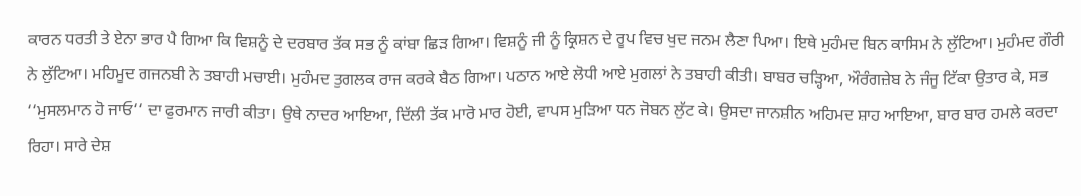ਕਾਰਨ ਧਰਤੀ ਤੇ ਏਨਾ ਭਾਰ ਪੈ ਗਿਆ ਕਿ ਵਿਸ਼ਨੂੰ ਦੇ ਦਰਬਾਰ ਤੱਕ ਸਭ ਨੂੰ ਕਾਂਬਾ ਛਿੜ ਗਿਆ। ਵਿਸ਼ਨੂੰ ਜੀ ਨੂੰ ਕ੍ਰਿਸ਼ਨ ਦੇ ਰੂਪ ਵਿਚ ਖੁਦ ਜਨਮ ਲੈਣਾ ਪਿਆ। ਇਥੇ ਮੁਹੰਮਦ ਬਿਨ ਕਾਸਿਮ ਨੇ ਲੁੱਟਿਆ। ਮੁਹੰਮਦ ਗੌਰੀ ਨੇ ਲੁੱਟਿਆ। ਮਹਿਮੂਦ ਗਜਨਬੀ ਨੇ ਤਬਾਹੀ ਮਚਾਈ। ਮੁਹੰਮਦ ਤੁਗਲਕ ਰਾਜ ਕਰਕੇ ਬੈਠ ਗਿਆ। ਪਠਾਨ ਆਏ ਲੋਧੀ ਆਏ ਮੁਗਲਾਂ ਨੇ ਤਬਾਹੀ ਕੀਤੀ। ਬਾਬਰ ਚੜ੍ਹਿਆ, ਔਰੰਗਜ਼ੇਬ ਨੇ ਜੰਜੂ ਟਿੱਕਾ ਉਤਾਰ ਕੇ, ਸਭ ‘‘ਮੁਸਲਮਾਨ ਹੋ ਜਾਓ‘‘ ਦਾ ਫੁਰਮਾਨ ਜਾਰੀ ਕੀਤਾ। ਉਥੇ ਨਾਦਰ ਆਇਆ, ਦਿੱਲੀ ਤੱਕ ਮਾਰੋ ਮਾਰ ਹੋਈ, ਵਾਪਸ ਮੁੜਿਆ ਧਨ ਜੋਬਨ ਲੁੱਟ ਕੇ। ਉਸਦਾ ਜਾਨਸ਼ੀਨ ਅਹਿਮਦ ਸ਼ਾਹ ਆਇਆ, ਬਾਰ ਬਾਰ ਹਮਲੇ ਕਰਦਾ ਰਿਹਾ। ਸਾਰੇ ਦੇਸ਼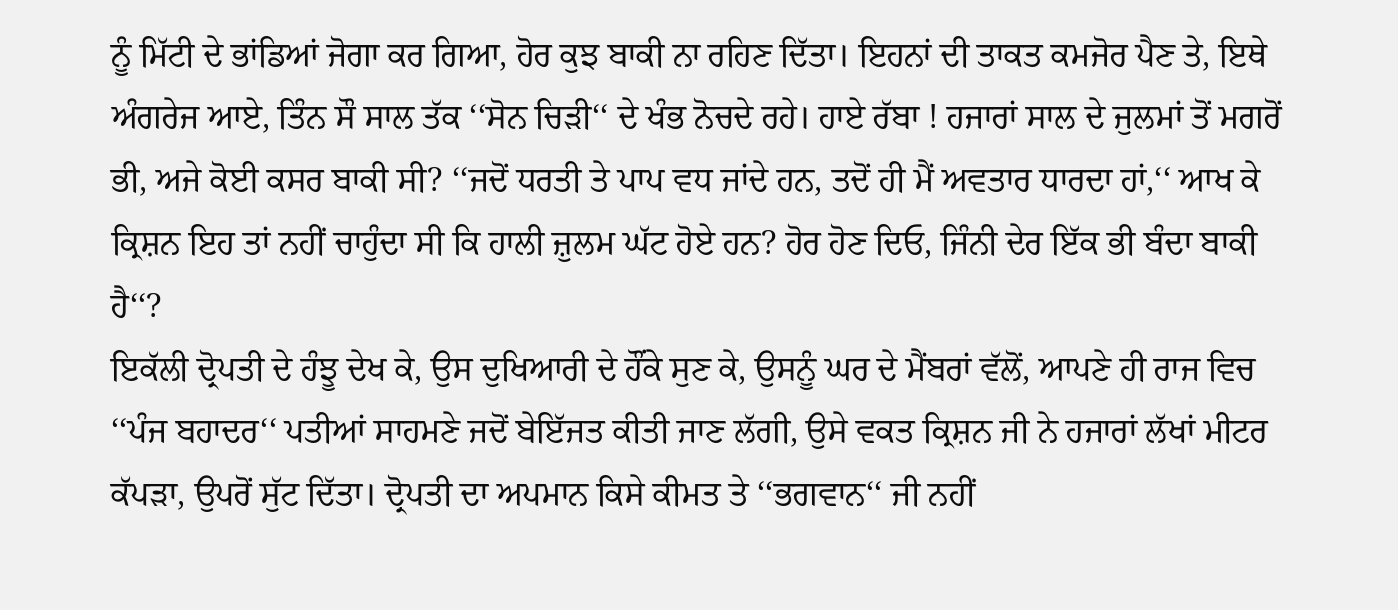ਨੂੰ ਮਿੱਟੀ ਦੇ ਭਾਂਡਿਆਂ ਜੋਗਾ ਕਰ ਗਿਆ, ਹੋਰ ਕੁਝ ਬਾਕੀ ਨਾ ਰਹਿਣ ਦਿੱਤਾ। ਇਹਨਾਂ ਦੀ ਤਾਕਤ ਕਮਜੋਰ ਪੈਣ ਤੇ, ਇਥੇ ਅੰਗਰੇਜ ਆਏ, ਤਿੰਨ ਸੌ ਸਾਲ ਤੱਕ ‘‘ਸੋਨ ਚਿੜੀ‘‘ ਦੇ ਖੰਭ ਨੋਚਦੇ ਰਹੇ। ਹਾਏ ਰੱਬਾ ! ਹਜਾਰਾਂ ਸਾਲ ਦੇ ਜੁਲਮਾਂ ਤੋਂ ਮਗਰੋਂ ਭੀ, ਅਜੇ ਕੋਈ ਕਸਰ ਬਾਕੀ ਸੀ? ‘‘ਜਦੋਂ ਧਰਤੀ ਤੇ ਪਾਪ ਵਧ ਜਾਂਦੇ ਹਨ, ਤਦੋਂ ਹੀ ਮੈਂ ਅਵਤਾਰ ਧਾਰਦਾ ਹਾਂ,‘‘ ਆਖ ਕੇ ਕ੍ਰਿਸ਼ਨ ਇਹ ਤਾਂ ਨਹੀਂ ਚਾਹੁੰਦਾ ਸੀ ਕਿ ਹਾਲੀ ਜ਼ੁਲਮ ਘੱਟ ਹੋਏ ਹਨ? ਹੋਰ ਹੋਣ ਦਿਓ, ਜਿੰਨੀ ਦੇਰ ਇੱਕ ਭੀ ਬੰਦਾ ਬਾਕੀ ਹੈ‘‘?
ਇਕੱਲੀ ਦ੍ਰੋਪਤੀ ਦੇ ਹੰਝੂ ਦੇਖ ਕੇ, ਉਸ ਦੁਖਿਆਰੀ ਦੇ ਹੌਂਕੇ ਸੁਣ ਕੇ, ਉਸਨੂੰ ਘਰ ਦੇ ਮੈਂਬਰਾਂ ਵੱਲੋਂ, ਆਪਣੇ ਹੀ ਰਾਜ ਵਿਚ ‘‘ਪੰਜ ਬਹਾਦਰ‘‘ ਪਤੀਆਂ ਸਾਹਮਣੇ ਜਦੋਂ ਬੇਇੱਜਤ ਕੀਤੀ ਜਾਣ ਲੱਗੀ, ਉਸੇ ਵਕਤ ਕ੍ਰਿਸ਼ਨ ਜੀ ਨੇ ਹਜਾਰਾਂ ਲੱਖਾਂ ਮੀਟਰ ਕੱਪੜਾ, ਉਪਰੋਂ ਸੁੱਟ ਦਿੱਤਾ। ਦ੍ਰੋਪਤੀ ਦਾ ਅਪਮਾਨ ਕਿਸੇ ਕੀਮਤ ਤੇ ‘‘ਭਗਵਾਨ‘‘ ਜੀ ਨਹੀਂ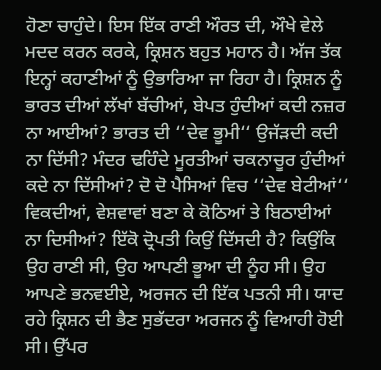ਹੋਣਾ ਚਾਹੁੰਦੇ। ਇਸ ਇੱਕ ਰਾਣੀ ਔਰਤ ਦੀ, ਔਖੇ ਵੇਲੇ ਮਦਦ ਕਰਨ ਕਰਕੇ, ਕ੍ਰਿਸ਼ਨ ਬਹੁਤ ਮਹਾਨ ਹੈ। ਅੱਜ ਤੱਕ ਇਨ੍ਹਾਂ ਕਹਾਣੀਆਂ ਨੂੰ ਉਭਾਰਿਆ ਜਾ ਰਿਹਾ ਹੈ। ਕ੍ਰਿਸ਼ਨ ਨੂੰ ਭਾਰਤ ਦੀਆਂ ਲੱਖਾਂ ਬੱਚੀਆਂ, ਬੇਪਤ ਹੁੰਦੀਆਂ ਕਦੀ ਨਜ਼ਰ ਨਾ ਆਈਆਂ? ਭਾਰਤ ਦੀ ‘‘ਦੇਵ ਭੂਮੀ‘‘ ਉਜੱੜਦੀ ਕਦੀ ਨਾ ਦਿੱਸੀ? ਮੰਦਰ ਢਹਿੰਦੇ ਮੂਰਤੀਆਂ ਚਕਨਾਚੂਰ ਹੁੰਦੀਆਂ ਕਦੇ ਨਾ ਦਿੱਸੀਆਂ? ਦੋ ਦੋ ਪੈਸਿਆਂ ਵਿਚ ‘‘ਦੇਵ ਬੇਟੀਆਂ‘‘ ਵਿਕਦੀਆਂ, ਵੇਸ਼ਵਾਵਾਂ ਬਣਾ ਕੇ ਕੋਠਿਆਂ ਤੇ ਬਿਠਾਈਆਂ ਨਾ ਦਿਸੀਆਂ? ਇੱਕੋ ਦ੍ਰੋਪਤੀ ਕਿਉਂ ਦਿੱਸਦੀ ਹੈ? ਕਿਉਂਕਿ ਉਹ ਰਾਣੀ ਸੀ, ਉਹ ਆਪਣੀ ਭੂਆ ਦੀ ਨੂੰਹ ਸੀ। ਉਹ ਆਪਣੇ ਭਨਵਈਏ, ਅਰਜਨ ਦੀ ਇੱਕ ਪਤਨੀ ਸੀ। ਯਾਦ ਰਹੇ ਕ੍ਰਿਸ਼ਨ ਦੀ ਭੈਣ ਸੁਭੱਦਰਾ ਅਰਜਨ ਨੂੰ ਵਿਆਹੀ ਹੋਈ ਸੀ। ਉੱਪਰ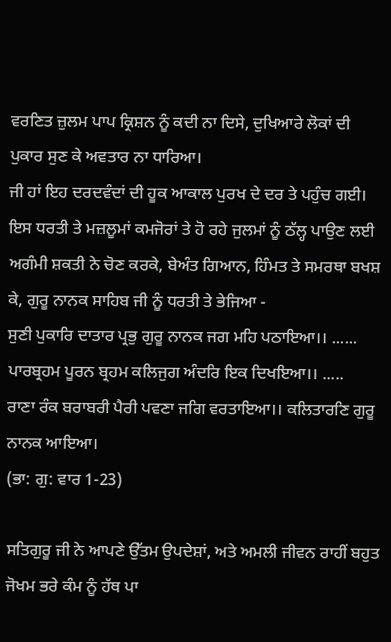ਵਰਣਿਤ ਜ਼ੁਲਮ ਪਾਪ ਕ੍ਰਿਸ਼ਨ ਨੂੰ ਕਦੀ ਨਾ ਦਿਸੇ, ਦੁਖਿਆਰੇ ਲੋਕਾਂ ਦੀ ਪੁਕਾਰ ਸੁਣ ਕੇ ਅਵਤਾਰ ਨਾ ਧਾਰਿਆ।
ਜੀ ਹਾਂ ਇਹ ਦਰਦਵੰਦਾਂ ਦੀ ਹੂਕ ਆਕਾਲ ਪੁਰਖ ਦੇ ਦਰ ਤੇ ਪਹੁੰਚ ਗਈ। ਇਸ ਧਰਤੀ ਤੇ ਮਜ਼ਲੂਮਾਂ ਕਮਜੋਰਾਂ ਤੇ ਹੋ ਰਹੇ ਜੁਲਮਾਂ ਨੂੰ ਠੱਲ੍ਹ ਪਾਉਣ ਲਈ ਅਗੰਮੀ ਸ਼ਕਤੀ ਨੇ ਚੋਣ ਕਰਕੇ, ਬੇਅੰਤ ਗਿਆਨ, ਹਿੰਮਤ ਤੇ ਸਮਰਥਾ ਬਖਸ਼ ਕੇ, ਗੁਰੂ ਨਾਨਕ ਸਾਹਿਬ ਜੀ ਨੂੰ ਧਰਤੀ ਤੇ ਭੇਜਿਆ -
ਸੁਣੀ ਪੁਕਾਰਿ ਦਾਤਾਰ ਪ੍ਰਭੁ ਗੁਰੂ ਨਾਨਕ ਜਗ ਮਹਿ ਪਠਾਇਆ।। ......
ਪਾਰਬ੍ਰਹਮ ਪੂਰਨ ਬ੍ਰਹਮ ਕਲਿਜੁਗ ਅੰਦਰਿ ਇਕ ਦਿਖਇਆ।। .....
ਰਾਣਾ ਰੰਕ ਬਰਾਬਰੀ ਪੈਰੀ ਪਵਣਾ ਜਗਿ ਵਰਤਾਇਆ।। ਕਲਿਤਾਰਣਿ ਗੁਰੂ ਨਾਨਕ ਆਇਆ।
(ਭਾ: ਗੁ: ਵਾਰ 1-23)

ਸਤਿਗੁਰੂ ਜੀ ਨੇ ਆਪਣੇ ਉੱਤਮ ਉਪਦੇਸ਼ਾਂ, ਅਤੇ ਅਮਲੀ ਜੀਵਨ ਰਾਹੀਂ ਬਹੁਤ ਜੋਖਮ ਭਰੇ ਕੰਮ ਨੂੰ ਹੱਥ ਪਾ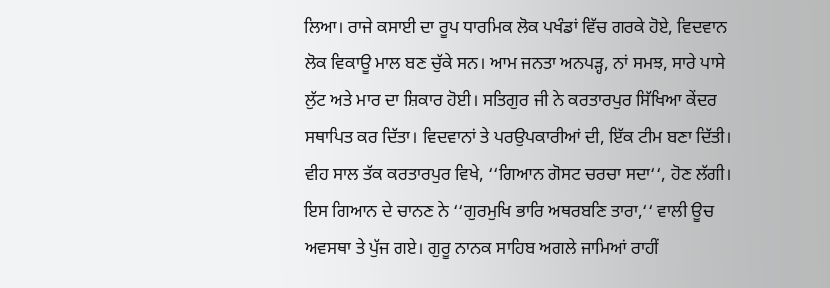ਲਿਆ। ਰਾਜੇ ਕਸਾਈ ਦਾ ਰੂਪ ਧਾਰਮਿਕ ਲੋਕ ਪਖੰਡਾਂ ਵਿੱਚ ਗਰਕੇ ਹੋਏ, ਵਿਦਵਾਨ ਲੋਕ ਵਿਕਾਊ ਮਾਲ ਬਣ ਚੁੱਕੇ ਸਨ। ਆਮ ਜਨਤਾ ਅਨਪੜ੍ਹ, ਨਾਂ ਸਮਝ, ਸਾਰੇ ਪਾਸੇ ਲੁੱਟ ਅਤੇ ਮਾਰ ਦਾ ਸ਼ਿਕਾਰ ਹੋਈ। ਸਤਿਗੁਰ ਜੀ ਨੇ ਕਰਤਾਰਪੁਰ ਸਿੱਖਿਆ ਕੇਂਦਰ ਸਥਾਪਿਤ ਕਰ ਦਿੱਤਾ। ਵਿਦਵਾਨਾਂ ਤੇ ਪਰਉਪਕਾਰੀਆਂ ਦੀ, ਇੱਕ ਟੀਮ ਬਣਾ ਦਿੱਤੀ। ਵੀਹ ਸਾਲ ਤੱਕ ਕਰਤਾਰਪੁਰ ਵਿਖੇ, ‘‘ਗਿਆਨ ਗੋਸਟ ਚਰਚਾ ਸਦਾ‘‘, ਹੋਣ ਲੱਗੀ। ਇਸ ਗਿਆਨ ਦੇ ਚਾਨਣ ਨੇ ‘‘ਗੁਰਮੁਖਿ ਭਾਰਿ ਅਥਰਬਣਿ ਤਾਰਾ,‘‘ ਵਾਲੀ ਊਚ ਅਵਸਥਾ ਤੇ ਪੁੱਜ ਗਏ। ਗੁਰੂ ਨਾਨਕ ਸਾਹਿਬ ਅਗਲੇ ਜਾਮਿਆਂ ਰਾਹੀਂ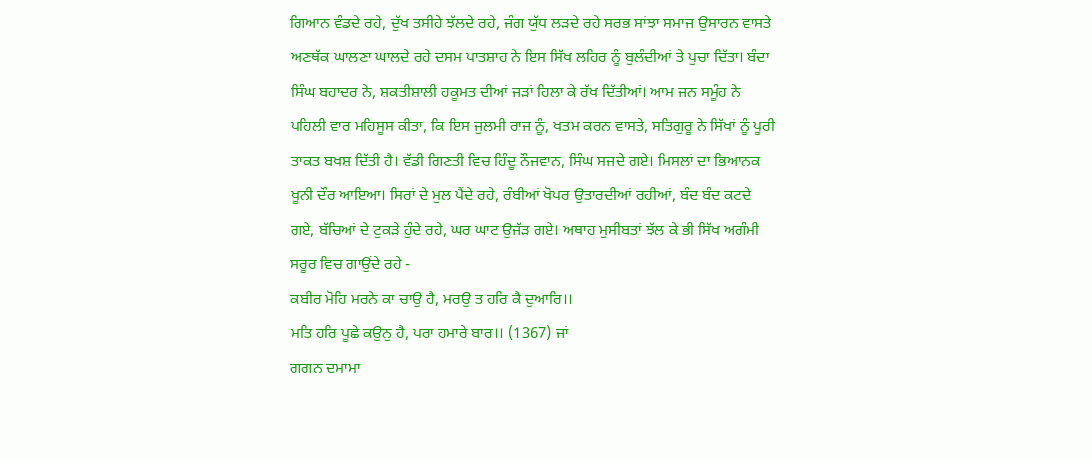ਗਿਆਨ ਵੰਡਦੇ ਰਹੇ, ਦੁੱਖ ਤਸੀਹੇ ਝੱਲਦੇ ਰਹੇ, ਜੰਗ ਯੁੱਧ ਲੜਦੇ ਰਹੇ ਸਰਭ ਸਾਂਝਾ ਸਮਾਜ ਉਸਾਰਨ ਵਾਸਤੇ ਅਣਥੱਕ ਘਾਲਣਾ ਘਾਲਦੇ ਰਹੇ ਦਸਮ ਪਾਤਸ਼ਾਹ ਨੇ ਇਸ ਸਿੱਖ ਲਹਿਰ ਨੂੰ ਬੁਲੰਦੀਆਂ ਤੇ ਪੁਚਾ ਦਿੱਤਾ। ਬੰਦਾ ਸਿੰਘ ਬਹਾਦਰ ਨੇ, ਸ਼ਕਤੀਸ਼ਾਲੀ ਹਕੂਮਤ ਦੀਆਂ ਜੜਾਂ ਹਿਲਾ ਕੇ ਰੱਖ ਦਿੱਤੀਆਂ। ਆਮ ਜਨ ਸਮੂੰਹ ਨੇ ਪਹਿਲੀ ਵਾਰ ਮਹਿਸੂਸ ਕੀਤਾ, ਕਿ ਇਸ ਜੁਲਮੀ ਰਾਜ ਨੂੰ, ਖਤਮ ਕਰਨ ਵਾਸਤੇ, ਸਤਿਗੁਰੂ ਨੇ ਸਿੱਖਾਂ ਨੂੰ ਪੂਰੀ ਤਾਕਤ ਬਖਸ਼ ਦਿੱਤੀ ਹੈ। ਵੱਡੀ ਗਿਣਤੀ ਵਿਚ ਹਿੰਦੂ ਨੌਜਵਾਨ, ਸਿੰਘ ਸਜਦੇ ਗਏ। ਮਿਸਲਾਂ ਦਾ ਭਿਆਨਕ ਖੂਨੀ ਦੌਰ ਆਇਆ। ਸਿਰਾਂ ਦੇ ਮੁਲ ਪੈਂਦੇ ਰਹੇ, ਰੰਬੀਆਂ ਖੋਪਰ ਉਤਾਰਦੀਆਂ ਰਹੀਆਂ, ਬੰਦ ਬੰਦ ਕਟਦੇ ਗਏ, ਬੱਚਿਆਂ ਦੇ ਟੁਕੜੇ ਹੁੰਦੇ ਰਹੇ, ਘਰ ਘਾਟ ਉਜੱੜ ਗਏ। ਅਥਾਹ ਮੁਸੀਬਤਾਂ ਝੱਲ ਕੇ ਭੀ ਸਿੱਖ ਅਗੰਮੀ ਸਰੂਰ ਵਿਚ ਗਾਉਂਦੇ ਰਹੇ -
ਕਬੀਰ ਮੋਹਿ ਮਰਨੇ ਕਾ ਚਾਉ ਹੈ, ਮਰਉ ਤ ਹਰਿ ਕੈ ਦੁਆਰਿ।।
ਮਤਿ ਹਰਿ ਪੂਛੇ ਕਉਨੁ ਹੈ, ਪਰਾ ਹਮਾਰੇ ਬਾਰ।। (1367) ਜਾਂ
ਗਗਨ ਦਮਾਮਾ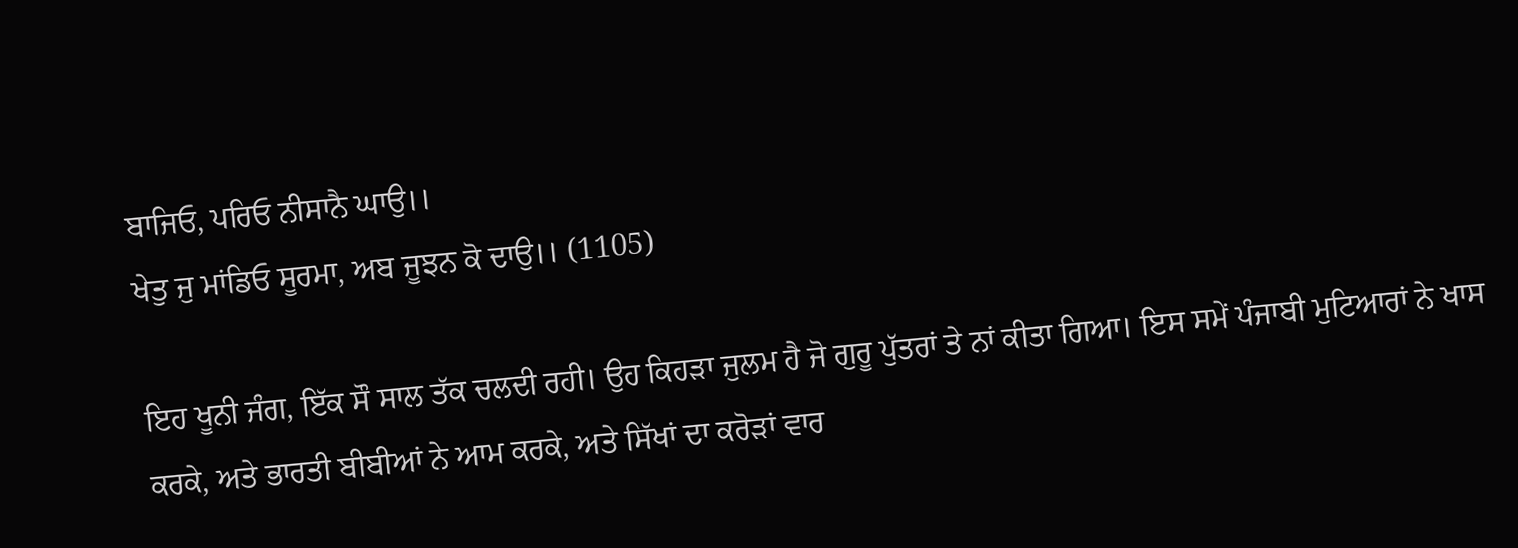ਬਾਜਿਓ, ਪਰਿਓ ਨੀਸਾਨੈ ਘਾਉ।।
ਖੇਤੁ ਜੁ ਮਾਂਡਿਓ ਸੂਰਮਾ, ਅਬ ਜੂਝਨ ਕੋ ਦਾਉ।। (1105)

ਇਹ ਖੂਨੀ ਜੰਗ, ਇੱਕ ਸੌ ਸਾਲ ਤੱਕ ਚਲਦੀ ਰਹੀ। ਉਹ ਕਿਹੜਾ ਜੁਲਮ ਹੈ ਜੋ ਗੁਰੂ ਪੁੱਤਰਾਂ ਤੇ ਨਾਂ ਕੀਤਾ ਗਿਆ। ਇਸ ਸਮੇਂ ਪੰਜਾਬੀ ਮੁਟਿਆਰਾਂ ਨੇ ਖਾਸ ਕਰਕੇ, ਅਤੇ ਭਾਰਤੀ ਬੀਬੀਆਂ ਨੇ ਆਮ ਕਰਕੇ, ਅਤੇ ਸਿੱਖਾਂ ਦਾ ਕਰੋੜਾਂ ਵਾਰ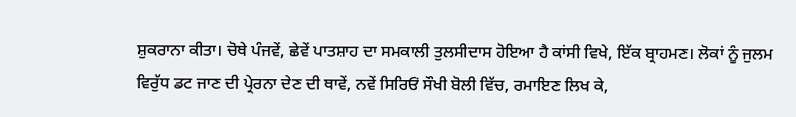ਸ਼ੁਕਰਾਨਾ ਕੀਤਾ। ਚੋਥੇ ਪੰਜਵੇਂ, ਛੇਵੇਂ ਪਾਤਸ਼ਾਹ ਦਾ ਸਮਕਾਲੀ ਤੁਲਸੀਦਾਸ ਹੋਇਆ ਹੈ ਕਾਂਸੀ ਵਿਖੇ, ਇੱਕ ਬ੍ਰਾਹਮਣ। ਲੋਕਾਂ ਨੂੰ ਜੁਲਮ ਵਿਰੁੱਧ ਡਟ ਜਾਣ ਦੀ ਪ੍ਰੇਰਨਾ ਦੇਣ ਦੀ ਥਾਵੇਂ, ਨਵੇਂ ਸਿਰਿਓਂ ਸੌਖੀ ਬੋਲੀ ਵਿੱਚ, ਰਮਾਇਣ ਲਿਖ ਕੇ,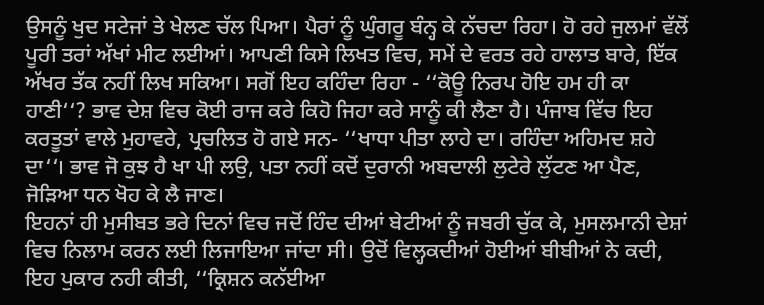ਉਸਨੂੰ ਖੁਦ ਸਟੇਜਾਂ ਤੇ ਖੇਲਣ ਚੱਲ ਪਿਆ। ਪੈਰਾਂ ਨੂੰ ਘੁੰਗਰੂ ਬੰਨ੍ਹ ਕੇ ਨੱਚਦਾ ਰਿਹਾ। ਹੋ ਰਹੇ ਜੁਲਮਾਂ ਵੱਲੋਂ ਪੂਰੀ ਤਰਾਂ ਅੱਖਾਂ ਮੀਟ ਲਈਆਂ। ਆਪਣੀ ਕਿਸੇ ਲਿਖਤ ਵਿਚ, ਸਮੇਂ ਦੇ ਵਰਤ ਰਹੇ ਹਾਲਾਤ ਬਾਰੇ, ਇੱਕ ਅੱਖਰ ਤੱਕ ਨਹੀਂ ਲਿਖ ਸਕਿਆ। ਸਗੋਂ ਇਹ ਕਹਿੰਦਾ ਰਿਹਾ - ‘‘ਕੋਊ ਨਿਰਪ ਹੋਇ ਹਮ ਹੀ ਕਾ ਹਾਣੀ‘‘? ਭਾਵ ਦੇਸ਼ ਵਿਚ ਕੋਈ ਰਾਜ ਕਰੇ ਕਿਹੋ ਜਿਹਾ ਕਰੇ ਸਾਨੂੰ ਕੀ ਲੈਣਾ ਹੈ। ਪੰਜਾਬ ਵਿੱਚ ਇਹ ਕਰਤੂਤਾਂ ਵਾਲੇ ਮੁਹਾਵਰੇ, ਪ੍ਰਚਲਿਤ ਹੋ ਗਏ ਸਨ- ‘‘ਖਾਧਾ ਪੀਤਾ ਲਾਹੇ ਦਾ। ਰਹਿੰਦਾ ਅਹਿਮਦ ਸ਼ਹੇ ਦਾ‘‘। ਭਾਵ ਜੋ ਕੁਝ ਹੈ ਖਾ ਪੀ ਲਉ, ਪਤਾ ਨਹੀਂ ਕਦੋਂ ਦੁਰਾਨੀ ਅਬਦਾਲੀ ਲੁਟੇਰੇ ਲੁੱਟਣ ਆ ਪੈਣ, ਜੋੜਿਆ ਧਨ ਖੋਹ ਕੇ ਲੈ ਜਾਣ।
ਇਹਨਾਂ ਹੀ ਮੁਸੀਬਤ ਭਰੇ ਦਿਨਾਂ ਵਿਚ ਜਦੋਂ ਹਿੰਦ ਦੀਆਂ ਬੇਟੀਆਂ ਨੂੰ ਜਬਰੀ ਚੁੱਕ ਕੇ, ਮੁਸਲਮਾਨੀ ਦੇਸ਼ਾਂ ਵਿਚ ਨਿਲਾਮ ਕਰਨ ਲਈ ਲਿਜਾਇਆ ਜਾਂਦਾ ਸੀ। ਉਦੋਂ ਵਿਲ੍ਹਕਦੀਆਂ ਹੋਈਆਂ ਬੀਬੀਆਂ ਨੇ ਕਦੀ, ਇਹ ਪੁਕਾਰ ਨਹੀ ਕੀਤੀ, ‘‘ਕ੍ਰਿਸ਼ਨ ਕਨੱਈਆ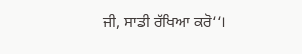ਜੀ, ਸਾਡੀ ਰੱਖਿਆ ਕਰੋ‘‘।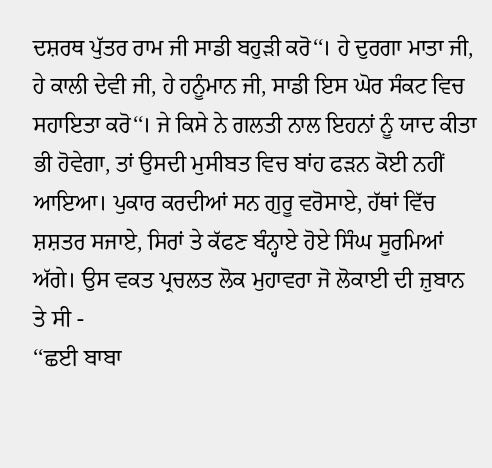ਦਸ਼ਰਥ ਪੁੱਤਰ ਰਾਮ ਜੀ ਸਾਡੀ ਬਹੁੜੀ ਕਰੋ‘‘। ਹੇ ਦੁਰਗਾ ਮਾਤਾ ਜੀ, ਹੇ ਕਾਲੀ ਦੇਵੀ ਜੀ, ਹੇ ਹਨੂੰਮਾਨ ਜੀ, ਸਾਡੀ ਇਸ ਘੋਰ ਸੰਕਟ ਵਿਚ ਸਹਾਇਤਾ ਕਰੋ‘‘। ਜੇ ਕਿਸੇ ਨੇ ਗਲਤੀ ਨਾਲ ਇਹਨਾਂ ਨੂੰ ਯਾਦ ਕੀਤਾ ਭੀ ਹੋਵੇਗਾ, ਤਾਂ ਉਸਦੀ ਮੁਸੀਬਤ ਵਿਚ ਬਾਂਹ ਫੜਨ ਕੋਈ ਨਹੀਂ ਆਇਆ। ਪੁਕਾਰ ਕਰਦੀਆਂ ਸਨ ਗੁਰੂ ਵਰੋਸਾਏ, ਹੱਥਾਂ ਵਿੱਚ ਸ਼ਸ਼ਤਰ ਸਜਾਏ, ਸਿਰਾਂ ਤੇ ਕੱਫਣ ਬੰਨ੍ਹਾਏ ਹੋਏ ਸਿੰਘ ਸੂਰਮਿਆਂ ਅੱਗੇ। ਉਸ ਵਕਤ ਪ੍ਰਚਲਤ ਲੋਕ ਮੁਹਾਵਰਾ ਜੋ ਲੋਕਾਈ ਦੀ ਜ਼ੁਬਾਨ ਤੇ ਸੀ -
‘‘ਛਈ ਬਾਬਾ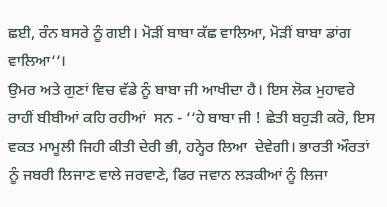ਛਈ, ਰੰਨ ਬਸਰੇ ਨੂੰ ਗਈ। ਮੋੜੀਂ ਬਾਬਾ ਕੱਛ ਵਾਲਿਆ, ਮੋੜੀਂ ਬਾਬਾ ਡਾਂਗ ਵਾਲਿਆ‘‘।
ਉਮਰ ਅਤੇ ਗੁਣਾਂ ਵਿਚ ਵੱਡੇ ਨੂੰ ਬਾਬਾ ਜੀ ਆਖੀਦਾ ਹੈ। ਇਸ ਲੋਕ ਮੁਹਾਵਰੇ ਰਾਹੀਂ ਬੀਬੀਆਂ ਕਹਿ ਰਹੀਆਂ  ਸਨ - ‘‘ਹੇ ਬਾਬਾ ਜੀ ! ਛੇਤੀ ਬਹੁੜੀ ਕਰੋ, ਇਸ ਵਕਤ ਮਾਮੂਲੀ ਜਿਹੀ ਕੀਤੀ ਦੇਰੀ ਭੀ, ਹਨ੍ਹੇਰ ਲਿਆ  ਦੇਵੇਗੀ। ਭਾਰਤੀ ਔਰਤਾਂ ਨੂੰ ਜਬਰੀ ਲਿਜਾਣ ਵਾਲੇ ਜਰਵਾਣੇ, ਫਿਰ ਜਵਾਨ ਲੜਕੀਆਂ ਨੂੰ ਲਿਜਾ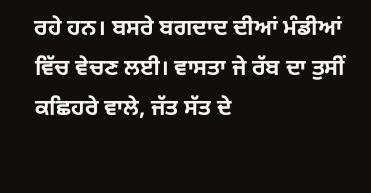ਰਹੇ ਹਨ। ਬਸਰੇ ਬਗਦਾਦ ਦੀਆਂ ਮੰਡੀਆਂ ਵਿੱਚ ਵੇਚਣ ਲਈ। ਵਾਸਤਾ ਜੇ ਰੱਬ ਦਾ ਤੁਸੀਂ ਕਛਿਹਰੇ ਵਾਲੇ, ਜੱਤ ਸੱਤ ਦੇ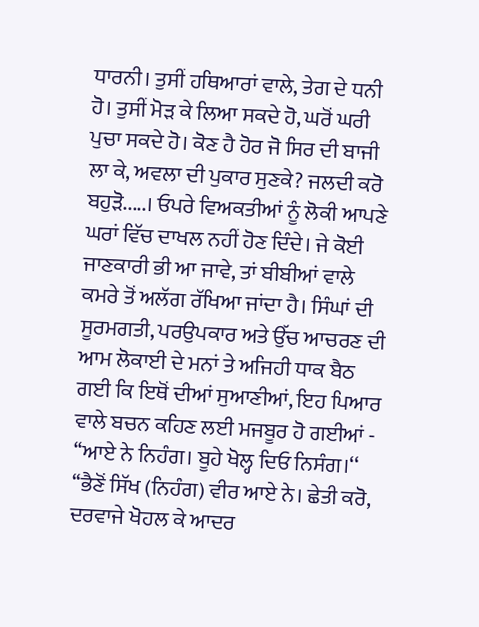ਧਾਰਨੀ। ਤੁਸੀਂ ਹਥਿਆਰਾਂ ਵਾਲੇ, ਤੇਗ ਦੇ ਧਨੀ ਹੋ। ਤੁਸੀਂ ਮੋੜ ਕੇ ਲਿਆ ਸਕਦੇ ਹੋ, ਘਰੋਂ ਘਰੀ ਪੁਚਾ ਸਕਦੇ ਹੋ। ਕੋਣ ਹੈ ਹੋਰ ਜੋ ਸਿਰ ਦੀ ਬਾਜੀ ਲਾ ਕੇ, ਅਵਲਾ ਦੀ ਪੁਕਾਰ ਸੁਣਕੇ? ਜਲਦੀ ਕਰੋ ਬਹੁੜੋ.....। ਓਪਰੇ ਵਿਅਕਤੀਆਂ ਨੂੰ ਲੋਕੀ ਆਪਣੇ ਘਰਾਂ ਵਿੱਚ ਦਾਖਲ ਨਹੀਂ ਹੋਣ ਦਿੰਦੇ। ਜੇ ਕੋਈ ਜਾਣਕਾਰੀ ਭੀ ਆ ਜਾਵੇ, ਤਾਂ ਬੀਬੀਆਂ ਵਾਲੇ ਕਮਰੇ ਤੋਂ ਅਲੱਗ ਰੱਖਿਆ ਜਾਂਦਾ ਹੈ। ਸਿੰਘਾਂ ਦੀ ਸੂਰਮਗਤੀ, ਪਰਉਪਕਾਰ ਅਤੇ ਉੱਚ ਆਚਰਣ ਦੀ ਆਮ ਲੋਕਾਈ ਦੇ ਮਨਾਂ ਤੇ ਅਜਿਹੀ ਧਾਕ ਬੈਠ ਗਈ ਕਿ ਇਥੋਂ ਦੀਆਂ ਸੁਆਣੀਆਂ, ਇਹ ਪਿਆਰ ਵਾਲੇ ਬਚਨ ਕਹਿਣ ਲਈ ਮਜਬੂਰ ਹੋ ਗਈਆਂ -
‘‘ਆਏ ਨੇ ਨਿਹੰਗ। ਬੂਹੇ ਖੋਲ੍ਹ ਦਿਓ ਨਿਸੰਗ।‘‘ ‘‘ਭੈਣੋਂ ਸਿੱਖ (ਨਿਹੰਗ) ਵੀਰ ਆਏ ਨੇ। ਛੇਤੀ ਕਰੋ, ਦਰਵਾਜੇ ਖੋਹਲ ਕੇ ਆਦਰ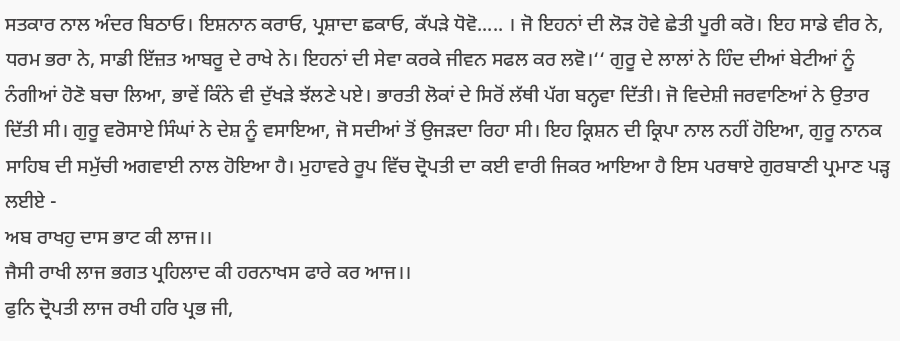ਸਤਕਾਰ ਨਾਲ ਅੰਦਰ ਬਿਠਾਓ। ਇਸ਼ਨਾਨ ਕਰਾਓ, ਪ੍ਰਸ਼ਾਦਾ ਛਕਾਓ, ਕੱਪੜੇ ਧੋਵੋ..... । ਜੋ ਇਹਨਾਂ ਦੀ ਲੋੜ ਹੋਵੇ ਛੇਤੀ ਪੂਰੀ ਕਰੋ। ਇਹ ਸਾਡੇ ਵੀਰ ਨੇ, ਧਰਮ ਭਰਾ ਨੇ, ਸਾਡੀ ਇੱਜ਼ਤ ਆਬਰੂ ਦੇ ਰਾਖੇ ਨੇ। ਇਹਨਾਂ ਦੀ ਸੇਵਾ ਕਰਕੇ ਜੀਵਨ ਸਫਲ ਕਰ ਲਵੋ।‘‘ ਗੁਰੂ ਦੇ ਲਾਲਾਂ ਨੇ ਹਿੰਦ ਦੀਆਂ ਬੇਟੀਆਂ ਨੂੰ ਨੰਗੀਆਂ ਹੋਣੋ ਬਚਾ ਲਿਆ, ਭਾਵੇਂ ਕਿੰਨੇ ਵੀ ਦੁੱਖੜੇ ਝੱਲਣੇ ਪਏ। ਭਾਰਤੀ ਲੋਕਾਂ ਦੇ ਸਿਰੋਂ ਲੱਥੀ ਪੱਗ ਬਨ੍ਹਵਾ ਦਿੱਤੀ। ਜੋ ਵਿਦੇਸ਼ੀ ਜਰਵਾਣਿਆਂ ਨੇ ਉਤਾਰ ਦਿੱਤੀ ਸੀ। ਗੁਰੂ ਵਰੋਸਾਏ ਸਿੰਘਾਂ ਨੇ ਦੇਸ਼ ਨੂੰ ਵਸਾਇਆ, ਜੋ ਸਦੀਆਂ ਤੋਂ ਉਜੜਦਾ ਰਿਹਾ ਸੀ। ਇਹ ਕ੍ਰਿਸ਼ਨ ਦੀ ਕ੍ਰਿਪਾ ਨਾਲ ਨਹੀਂ ਹੋਇਆ, ਗੁਰੂ ਨਾਨਕ ਸਾਹਿਬ ਦੀ ਸਮੁੱਚੀ ਅਗਵਾਈ ਨਾਲ ਹੋਇਆ ਹੈ। ਮੁਹਾਵਰੇ ਰੂਪ ਵਿੱਚ ਦ੍ਰੋਪਤੀ ਦਾ ਕਈ ਵਾਰੀ ਜਿਕਰ ਆਇਆ ਹੈ ਇਸ ਪਰਥਾਏ ਗੁਰਬਾਣੀ ਪ੍ਰਮਾਣ ਪੜ੍ਹ ਲਈਏ -
ਅਬ ਰਾਖਹੁ ਦਾਸ ਭਾਟ ਕੀ ਲਾਜ।।
ਜੈਸੀ ਰਾਖੀ ਲਾਜ ਭਗਤ ਪ੍ਰਹਿਲਾਦ ਕੀ ਹਰਨਾਖਸ ਫਾਰੇ ਕਰ ਆਜ।।
ਫੁਨਿ ਦ੍ਰੋਪਤੀ ਲਾਜ ਰਖੀ ਹਰਿ ਪ੍ਰਭ ਜੀ,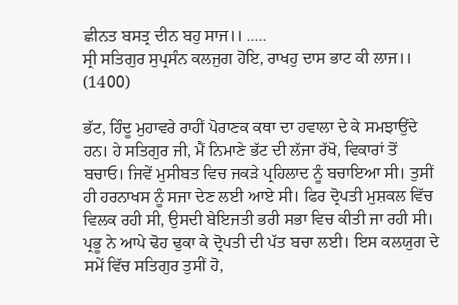ਛੀਨਤ ਬਸਤ੍ਰ ਦੀਨ ਬਹੁ ਸਾਜ।। .....
ਸ੍ਰੀ ਸਤਿਗੁਰ ਸੁਪ੍ਰਸੰਨ ਕਲਜੁਗ ਹੋਇ, ਰਾਖਹੁ ਦਾਸ ਭਾਟ ਕੀ ਲਾਜ।। (1400)

ਭੱਟ, ਹਿੰਦੂ ਮੁਹਾਵਰੇ ਰਾਹੀਂ ਪੋਰਾਣਕ ਕਥਾ ਦਾ ਹਵਾਲਾ ਦੇ ਕੇ ਸਮਝਾਉਂਦੇ ਹਨ। ਹੇ ਸਤਿਗੁਰ ਜੀ, ਮੈਂ ਨਿਮਾਣੇ ਭੱਟ ਦੀ ਲੱਜਾ ਰੱਖੋ, ਵਿਕਾਰਾਂ ਤੋਂ ਬਚਾਓ। ਜਿਵੇਂ ਮੁਸੀਬਤ ਵਿਚ ਜਕੜੇ ਪ੍ਰਹਿਲਾਦ ਨੂੰ ਬਚਾਇਆ ਸੀ। ਤੁਸੀਂ ਹੀ ਹਰਨਾਖਸ ਨੂੰ ਸਜਾ ਦੇਣ ਲਈ ਆਏ ਸੀ। ਫਿਰ ਦ੍ਰੋਪਤੀ ਮੁਸ਼ਕਲ ਵਿੱਚ ਵਿਲਕ ਰਹੀ ਸੀ, ਉਸਦੀ ਬੇਇਜਤੀ ਭਰੀ ਸਭਾ ਵਿਚ ਕੀਤੀ ਜਾ ਰਹੀ ਸੀ। ਪ੍ਰਭੂ ਨੇ ਆਪੇ ਢੋਹ ਢੁਕਾ ਕੇ ਦ੍ਰੋਪਤੀ ਦੀ ਪੱਤ ਬਚਾ ਲਈ। ਇਸ ਕਲਯੁਗ ਦੇ ਸਮੇਂ ਵਿੱਚ ਸਤਿਗੁਰ ਤੁਸੀਂ ਹੋ,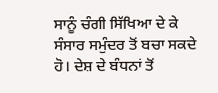ਸਾਨੂੰ ਚੰਗੀ ਸਿੱਖਿਆ ਦੇ ਕੇ ਸੰਸਾਰ ਸਮੁੰਦਰ ਤੋਂ ਬਚਾ ਸਕਦੇ ਹੋ। ਦੇਸ਼ ਦੇ ਬੰਧਨਾਂ ਤੋਂ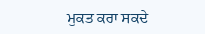ਮੁਕਤ ਕਰਾ ਸਕਦੇ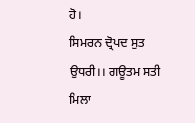ਹੋ।
ਸਿਮਰਨ ਦ੍ਰੋਪਦ ਸੁਤ ਉਧਰੀ।। ਗਊਤਮ ਸਤੀ ਮਿਲਾ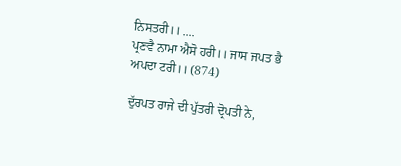ਨਿਸਤਰੀ।। ....
ਪ੍ਰਣਵੈ ਨਾਮਾ ਐਸੋ ਹਰੀ।। ਜਾਸ ਜਪਤ ਭੈ ਅਪਦਾ ਟਰੀ।। (874)

ਦੁੱਰਪਤ ਰਾਜੇ ਦੀ ਪੁੱਤਰੀ ਦ੍ਰੋਪਤੀ ਨੇ,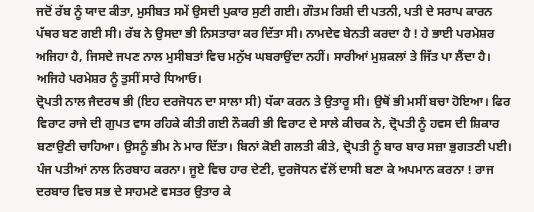ਜਦੋਂ ਰੱਬ ਨੂੰ ਯਾਦ ਕੀਤਾ, ਮੁਸੀਬਤ ਸਮੇਂ ਉਸਦੀ ਪੁਕਾਰ ਸੁਣੀ ਗਈ। ਗੌਤਮ ਰਿਸ਼ੀ ਦੀ ਪਤਨੀ, ਪਤੀ ਦੇ ਸਰਾਪ ਕਾਰਨ ਪੱਥਰ ਬਣ ਗਈ ਸੀ। ਰੱਬ ਨੇ ਉਸਦਾ ਭੀ ਨਿਸਤਾਰਾ ਕਰ ਦਿੱਤਾ ਸੀ। ਨਾਮਦੇਵ ਬੇਨਤੀ ਕਰਦਾ ਹੈ ! ਹੇ ਭਾਈ ਪਰਮੇਸ਼ਰ ਅਜਿਹਾ ਹੈ, ਜਿਸਦੇ ਜਪਣ ਨਾਲ ਮੁਸੀਬਤਾਂ ਵਿਚ ਮਨੁੱਖ ਘਬਰਾਉਂਦਾ ਨਹੀਂ। ਸਾਰੀਆਂ ਮੁਸ਼ਕਲਾਂ ਤੇ ਜਿੱਤ ਪਾ ਲੈਂਦਾ ਹੈ। ਅਜਿਹੇ ਪਰਮੇਸ਼ਰ ਨੂੰ ਤੁਸੀਂ ਸਾਰੇ ਧਿਆਓ।
ਦ੍ਰੋਪਤੀ ਨਾਲ ਜੈਦਰਥ ਭੀ (ਇਹ ਦਰਜੋਧਨ ਦਾ ਸਾਲਾ ਸੀ) ਧੱਕਾ ਕਰਨ ਤੇ ਉਤਾਰੂ ਸੀ। ਉਥੋਂ ਭੀ ਮਸੀਂ ਬਚਾ ਹੋਇਆ। ਫਿਰ ਵਿਰਾਟ ਰਾਜੇ ਦੀ ਗੁਪਤ ਵਾਸ ਰਹਿਕੇ ਕੀਤੀ ਗਈ ਨੌਕਰੀ ਭੀ ਵਿਰਾਟ ਦੇ ਸਾਲੇ ਕੀਚਕ ਨੇ, ਦ੍ਰੋਪਤੀ ਨੂੰ ਹਵਸ ਦੀ ਸ਼ਿਕਾਰ ਬਣਾਉਣੀ ਚਾਹਿਆ। ਉਸਨੂੰ ਭੀਮ ਨੇ ਮਾਰ ਦਿੱਤਾ। ਬਿਨਾਂ ਕੋਈ ਗਲਤੀ ਕੀਤੇ, ਦ੍ਰੋਪਤੀ ਨੂੰ ਬਾਰ ਬਾਰ ਸਜ਼ਾ ਭੁਗਤਣੀ ਪਈ। ਪੰਜ ਪਤੀਆਂ ਨਾਲ ਨਿਰਬਾਹ ਕਰਨਾ। ਜੂਏ ਵਿਚ ਹਾਰ ਦੇਣੀ, ਦੁਰਜੋਧਨ ਵੱਲੋਂ ਦਾਸੀ ਬਣਾ ਕੇ ਅਪਮਾਨ ਕਰਨਾ ! ਰਾਜ ਦਰਬਾਰ ਵਿਚ ਸਭ ਦੇ ਸਾਹਮਣੇ ਵਸਤਰ ਉਤਾਰ ਕੇ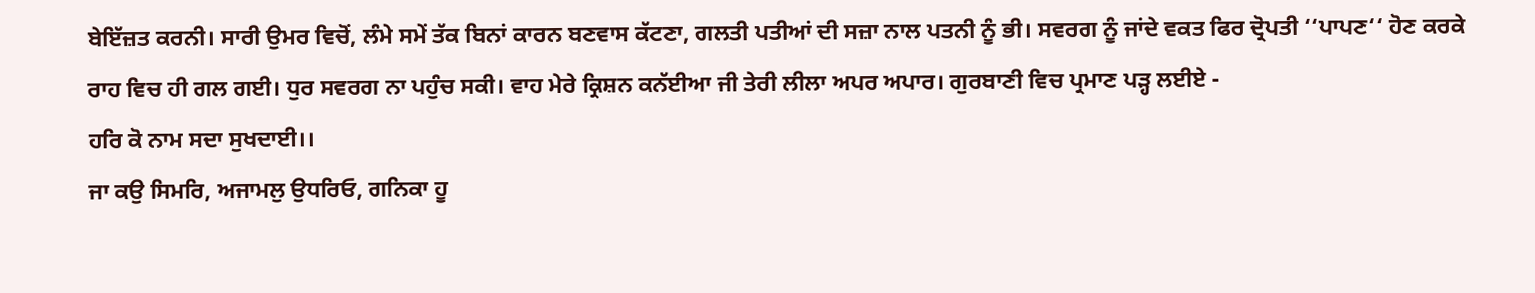ਬੇਇੱਜ਼ਤ ਕਰਨੀ। ਸਾਰੀ ਉਮਰ ਵਿਚੋਂ, ਲੰਮੇ ਸਮੇਂ ਤੱਕ ਬਿਨਾਂ ਕਾਰਨ ਬਣਵਾਸ ਕੱਟਣਾ, ਗਲਤੀ ਪਤੀਆਂ ਦੀ ਸਜ਼ਾ ਨਾਲ ਪਤਨੀ ਨੂੰ ਭੀ। ਸਵਰਗ ਨੂੰ ਜਾਂਦੇ ਵਕਤ ਫਿਰ ਦ੍ਰੋਪਤੀ ‘‘ਪਾਪਣ‘‘ ਹੋਣ ਕਰਕੇ ਰਾਹ ਵਿਚ ਹੀ ਗਲ ਗਈ। ਧੁਰ ਸਵਰਗ ਨਾ ਪਹੁੰਚ ਸਕੀ। ਵਾਹ ਮੇਰੇ ਕ੍ਰਿਸ਼ਨ ਕਨੱਈਆ ਜੀ ਤੇਰੀ ਲੀਲਾ ਅਪਰ ਅਪਾਰ। ਗੁਰਬਾਣੀ ਵਿਚ ਪ੍ਰਮਾਣ ਪੜ੍ਹ ਲਈਏ -
ਹਰਿ ਕੋ ਨਾਮ ਸਦਾ ਸੁਖਦਾਈ।।
ਜਾ ਕਉ ਸਿਮਰਿ, ਅਜਾਮਲੁ ਉਧਰਿਓ, ਗਨਿਕਾ ਹੂ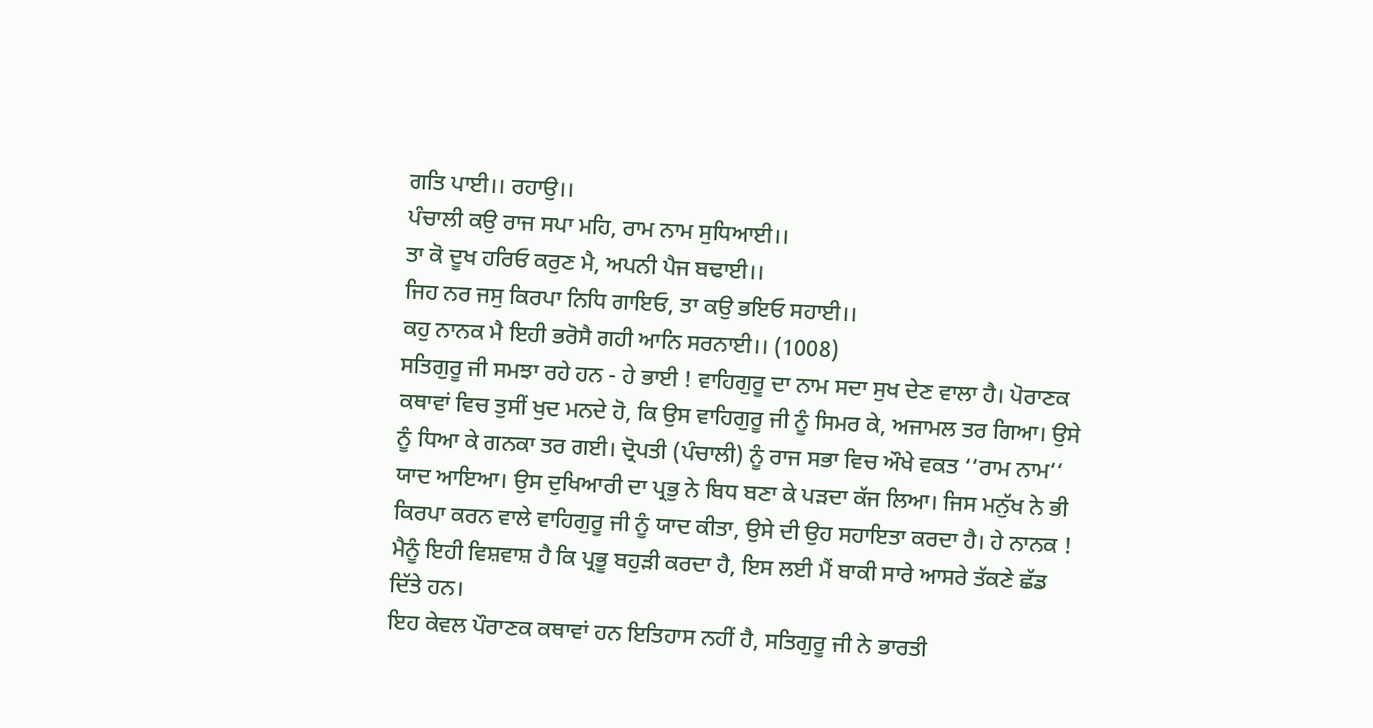ਗਤਿ ਪਾਈ।। ਰਹਾਉ।।
ਪੰਚਾਲੀ ਕਉ ਰਾਜ ਸਪਾ ਮਹਿ, ਰਾਮ ਨਾਮ ਸੁਧਿਆਈ।।
ਤਾ ਕੋ ਦੂਖ ਹਰਿਓ ਕਰੁਣ ਮੈ, ਅਪਨੀ ਪੈਜ ਬਢਾਈ।।
ਜਿਹ ਨਰ ਜਸੁ ਕਿਰਪਾ ਨਿਧਿ ਗਾਇਓ, ਤਾ ਕਉ ਭਇਓ ਸਹਾਈ।।
ਕਹੁ ਨਾਨਕ ਮੈ ਇਹੀ ਭਰੋਸੈ ਗਹੀ ਆਨਿ ਸਰਨਾਈ।। (1008)
ਸਤਿਗੁਰੂ ਜੀ ਸਮਝਾ ਰਹੇ ਹਨ - ਹੇ ਭਾਈ ! ਵਾਹਿਗੁਰੂ ਦਾ ਨਾਮ ਸਦਾ ਸੁਖ ਦੇਣ ਵਾਲਾ ਹੈ। ਪੋਰਾਣਕ ਕਥਾਵਾਂ ਵਿਚ ਤੁਸੀਂ ਖੁਦ ਮਨਦੇ ਹੋ, ਕਿ ਉਸ ਵਾਹਿਗੁਰੂ ਜੀ ਨੂੰ ਸਿਮਰ ਕੇ, ਅਜਾਮਲ ਤਰ ਗਿਆ। ਉਸੇ ਨੂੰ ਧਿਆ ਕੇ ਗਨਕਾ ਤਰ ਗਈ। ਦ੍ਰੋਪਤੀ (ਪੰਚਾਲੀ) ਨੂੰ ਰਾਜ ਸਭਾ ਵਿਚ ਔਖੇ ਵਕਤ ‘‘ਰਾਮ ਨਾਮ‘‘ ਯਾਦ ਆਇਆ। ਉਸ ਦੁਖਿਆਰੀ ਦਾ ਪ੍ਰਭੁ ਨੇ ਬਿਧ ਬਣਾ ਕੇ ਪੜਦਾ ਕੱਜ ਲਿਆ। ਜਿਸ ਮਨੁੱਖ ਨੇ ਭੀ ਕਿਰਪਾ ਕਰਨ ਵਾਲੇ ਵਾਹਿਗੁਰੂ ਜੀ ਨੂੰ ਯਾਦ ਕੀਤਾ, ਉਸੇ ਦੀ ਉਹ ਸਹਾਇਤਾ ਕਰਦਾ ਹੈ। ਹੇ ਨਾਨਕ ! ਮੈਨੂੰ ਇਹੀ ਵਿਸ਼ਵਾਸ਼ ਹੈ ਕਿ ਪ੍ਰਭੂ ਬਹੁੜੀ ਕਰਦਾ ਹੈ, ਇਸ ਲਈ ਮੈਂ ਬਾਕੀ ਸਾਰੇ ਆਸਰੇ ਤੱਕਣੇ ਛੱਡ ਦਿੱਤੇ ਹਨ।
ਇਹ ਕੇਵਲ ਪੌਰਾਣਕ ਕਥਾਵਾਂ ਹਨ ਇਤਿਹਾਸ ਨਹੀਂ ਹੈ, ਸਤਿਗੁਰੂ ਜੀ ਨੇ ਭਾਰਤੀ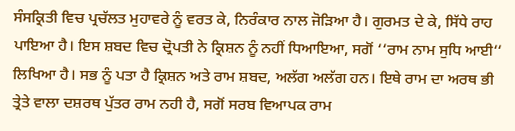ਸੰਸਕ੍ਰਿਤੀ ਵਿਚ ਪ੍ਰਚੱਲਤ ਮੁਹਾਵਰੇ ਨੂੰ ਵਰਤ ਕੇ, ਨਿਰੰਕਾਰ ਨਾਲ ਜੋੜਿਆ ਹੈ। ਗੁਰਮਤ ਦੇ ਕੇ, ਸਿੱਧੇ ਰਾਹ ਪਾਇਆ ਹੈ। ਇਸ ਸ਼ਬਦ ਵਿਚ ਦ੍ਰੋਪਤੀ ਨੇ ਕ੍ਰਿਸ਼ਨ ਨੂੰ ਨਹੀਂ ਧਿਆਇਆ, ਸਗੋਂ ‘‘ਰਾਮ ਨਾਮ ਸੁਧਿ ਆਈ‘‘ ਲਿਖਿਆ ਹੈ। ਸਭ ਨੂੰ ਪਤਾ ਹੈ ਕ੍ਰਿਸ਼ਨ ਅਤੇ ਰਾਮ ਸ਼ਬਦ, ਅਲੱਗ ਅਲੱਗ ਹਨ। ਇਥੇ ਰਾਮ ਦਾ ਅਰਥ ਭੀ ਤ੍ਰੇਤੇ ਵਾਲਾ ਦਸ਼ਰਥ ਪੁੱਤਰ ਰਾਮ ਨਹੀ ਹੈ, ਸਗੋਂ ਸਰਬ ਵਿਆਪਕ ਰਾਮ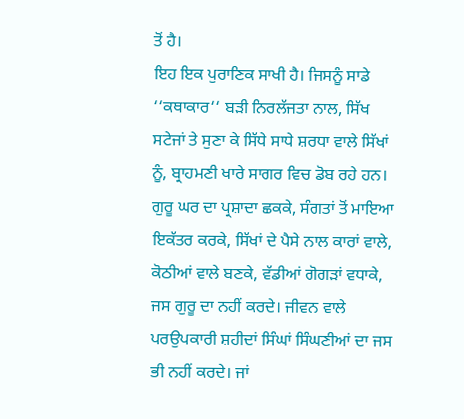ਤੋਂ ਹੈ।
ਇਹ ਇਕ ਪੁਰਾਣਿਕ ਸਾਖੀ ਹੈ। ਜਿਸਨੂੰ ਸਾਡੇ ‘‘ਕਥਾਕਾਰ‘‘ ਬੜੀ ਨਿਰਲੱਜਤਾ ਨਾਲ, ਸਿੱਖ ਸਟੇਜਾਂ ਤੇ ਸੁਣਾ ਕੇ ਸਿੱਧੇ ਸਾਧੇ ਸ਼ਰਧਾ ਵਾਲੇ ਸਿੱਖਾਂ ਨੂੰ, ਬ੍ਰਾਹਮਣੀ ਖਾਰੇ ਸਾਗਰ ਵਿਚ ਡੋਬ ਰਹੇ ਹਨ। ਗੁਰੂ ਘਰ ਦਾ ਪ੍ਰਸ਼ਾਦਾ ਛਕਕੇ, ਸੰਗਤਾਂ ਤੋਂ ਮਾਇਆ ਇਕੱਤਰ ਕਰਕੇ, ਸਿੱਖਾਂ ਦੇ ਪੈਸੇ ਨਾਲ ਕਾਰਾਂ ਵਾਲੇ, ਕੋਠੀਆਂ ਵਾਲੇ ਬਣਕੇ, ਵੱਡੀਆਂ ਗੋਗੜਾਂ ਵਧਾਕੇ, ਜਸ ਗੁਰੂ ਦਾ ਨਹੀਂ ਕਰਦੇ। ਜੀਵਨ ਵਾਲੇ ਪਰਉਪਕਾਰੀ ਸ਼ਹੀਦਾਂ ਸਿੰਘਾਂ ਸਿੰਘਣੀਆਂ ਦਾ ਜਸ ਭੀ ਨਹੀਂ ਕਰਦੇ। ਜਾਂ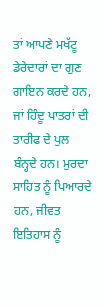ਤਾਂ ਆਪਣੇ ਮਖੱਟੂ ਡੇਰੇਦਾਰਾਂ ਦਾ ਗੁਣ ਗਾਇਨ ਕਰਦੇ ਹਨ, ਜਾਂ ਹਿੰਦੂ ਪਾਤਰਾਂ ਦੀ ਤਾਰੀਫ ਦੇ ਪੁਲ ਬੰਨ੍ਹਦੇ ਹਨ। ਮੁਰਦਾ ਸਾਹਿਤ ਨੂੰ ਪਿਆਰਦੇ ਹਨ, ਜੀਵਤ ਇਤਿਹਾਸ ਨੂੰ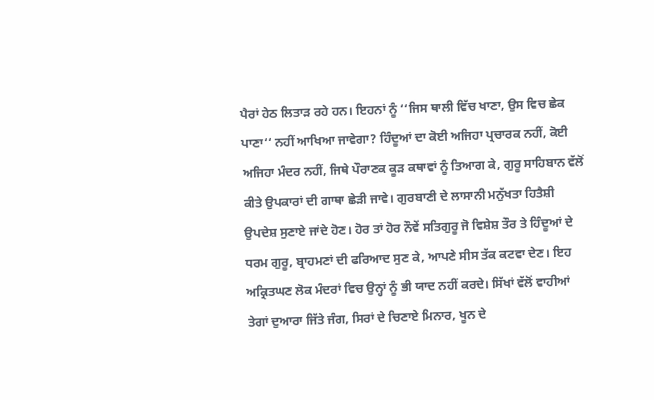ਪੈਰਾਂ ਹੇਠ ਲਿਤਾੜ ਰਹੇ ਹਨ। ਇਹਨਾਂ ਨੂੰ ‘‘ਜਿਸ ਥਾਲੀ ਵਿੱਚ ਖਾਣਾ, ਉਸ ਵਿਚ ਛੇਕ ਪਾਣਾ‘‘ ਨਹੀਂ ਆਖਿਆ ਜਾਵੇਗਾ? ਹਿੰਦੂਆਂ ਦਾ ਕੋਈ ਅਜਿਹਾ ਪ੍ਰਚਾਰਕ ਨਹੀਂ, ਕੋਈ ਅਜਿਹਾ ਮੰਦਰ ਨਹੀਂ, ਜਿਥੇ ਪੌਰਾਣਕ ਕੂੜ ਕਥਾਵਾਂ ਨੂੰ ਤਿਆਗ ਕੇ, ਗੁਰੂ ਸਾਹਿਬਾਨ ਵੱਲੋਂ ਕੀਤੇ ਉਪਕਾਰਾਂ ਦੀ ਗਾਥਾ ਛੇੜੀ ਜਾਵੇ। ਗੁਰਬਾਣੀ ਦੇ ਲਾਸਾਨੀ ਮਨੁੱਖਤਾ ਹਿਤੈਸ਼ੀ ਉਪਦੇਸ਼ ਸੁਣਾਏ ਜਾਂਦੇ ਹੋਣ। ਹੋਰ ਤਾਂ ਹੋਰ ਨੌਵੇਂ ਸਤਿਗੁਰੂ ਜੋ ਵਿਸ਼ੇਸ਼ ਤੌਰ ਤੇ ਹਿੰਦੂਆਂ ਦੇ ਧਰਮ ਗੁਰੂ, ਬ੍ਰਾਹਮਣਾਂ ਦੀ ਫਰਿਆਦ ਸੁਣ ਕੇ, ਆਪਣੇ ਸੀਸ ਤੱਕ ਕਟਵਾ ਦੇਣ। ਇਹ ਅਕ੍ਰਿਤਘਣ ਲੋਕ ਮੰਦਰਾਂ ਵਿਚ ਉਨ੍ਹਾਂ ਨੂੰ ਭੀ ਯਾਦ ਨਹੀਂ ਕਰਦੇ। ਸਿੱਖਾਂ ਵੱਲੋਂ ਵਾਹੀਆਂ ਤੇਗਾਂ ਦੁਆਰਾ ਜਿੱਤੇ ਜੰਗ, ਸਿਰਾਂ ਦੇ ਚਿਣਾਏ ਮਿਨਾਰ, ਖੂਨ ਦੇ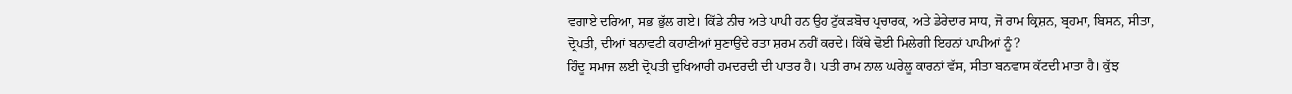ਵਗਾਏ ਦਰਿਆ, ਸਭ ਭੁੱਲ ਗਏ। ਕਿੱਡੇ ਨੀਚ ਅਤੇ ਪਾਪੀ ਹਨ ਉਹ ਟੁੱਕੜਬੋਚ ਪ੍ਰਚਾਰਕ, ਅਤੇ ਡੇਰੇਦਾਰ ਸਾਧ, ਜੋ ਰਾਮ ਕ੍ਰਿਸ਼ਨ, ਬ੍ਰਹਮਾ, ਬਿਸਨ, ਸੀਤਾ, ਦ੍ਰੋਪਤੀ, ਦੀਆਂ ਬਨਾਵਟੀ ਕਹਾਣੀਆਂ ਸੁਣਾਉਂਦੇ ਰਤਾ ਸ਼ਰਮ ਨਹੀਂ ਕਰਦੇ। ਕਿੱਥੇ ਢੋਈ ਮਿਲੇਗੀ ਇਹਨਾਂ ਪਾਪੀਆਂ ਨੂੰ?
ਹਿੰਦੂ ਸਮਾਜ ਲਈ ਦ੍ਰੋਪਤੀ ਦੁਖਿਆਰੀ ਹਮਦਰਦੀ ਦੀ ਪਾਤਰ ਹੈ। ਪਤੀ ਰਾਮ ਨਾਲ ਘਰੇਲੂ ਕਾਰਨਾਂ ਵੱਸ, ਸੀਤਾ ਬਨਵਾਸ ਕੱਟਦੀ ਮਾਤਾ ਹੈ। ਕੁੱਝ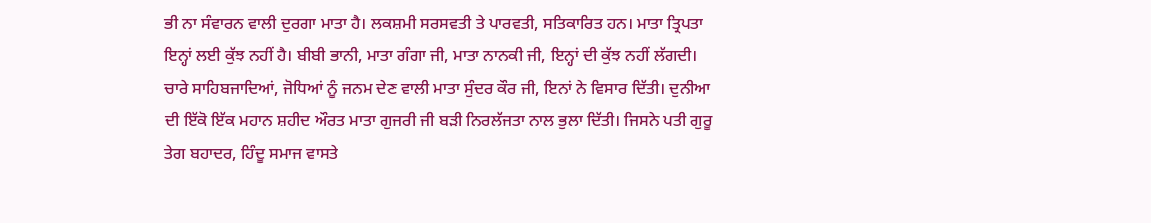ਭੀ ਨਾ ਸੰਵਾਰਨ ਵਾਲੀ ਦੁਰਗਾ ਮਾਤਾ ਹੈ। ਲਕਸ਼ਮੀ ਸਰਸਵਤੀ ਤੇ ਪਾਰਵਤੀ, ਸਤਿਕਾਰਿਤ ਹਨ। ਮਾਤਾ ਤ੍ਰਿਪਤਾ ਇਨ੍ਹਾਂ ਲਈ ਕੁੱਝ ਨਹੀਂ ਹੈ। ਬੀਬੀ ਭਾਨੀ, ਮਾਤਾ ਗੰਗਾ ਜੀ, ਮਾਤਾ ਨਾਨਕੀ ਜੀ, ਇਨ੍ਹਾਂ ਦੀ ਕੁੱਝ ਨਹੀਂ ਲੱਗਦੀ। ਚਾਰੇ ਸਾਹਿਬਜਾਦਿਆਂ, ਜੋਧਿਆਂ ਨੂੰ ਜਨਮ ਦੇਣ ਵਾਲੀ ਮਾਤਾ ਸੁੰਦਰ ਕੌਰ ਜੀ, ਇਨਾਂ ਨੇ ਵਿਸਾਰ ਦਿੱਤੀ। ਦੁਨੀਆ ਦੀ ਇੱਕੋ ਇੱਕ ਮਹਾਨ ਸ਼ਹੀਦ ਔਰਤ ਮਾਤਾ ਗੁਜਰੀ ਜੀ ਬੜੀ ਨਿਰਲੱਜਤਾ ਨਾਲ ਭੁਲਾ ਦਿੱਤੀ। ਜਿਸਨੇ ਪਤੀ ਗੁਰੂ ਤੇਗ ਬਹਾਦਰ, ਹਿੰਦੂ ਸਮਾਜ ਵਾਸਤੇ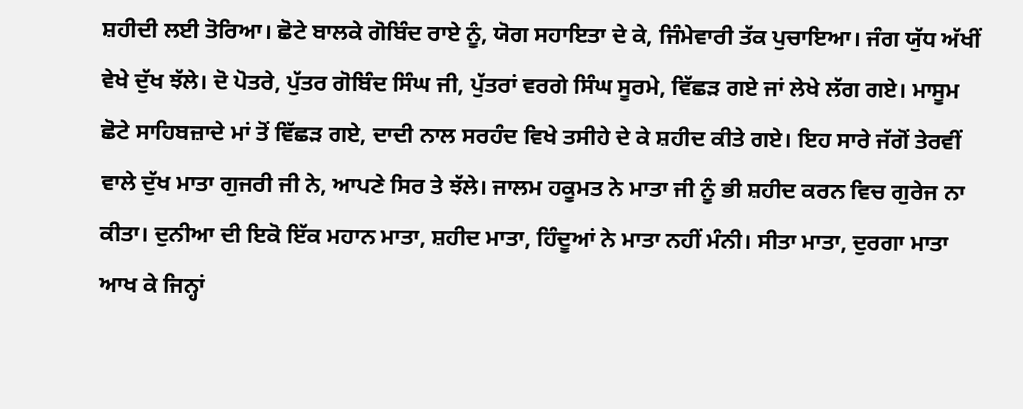ਸ਼ਹੀਦੀ ਲਈ ਤੋਰਿਆ। ਛੋਟੇ ਬਾਲਕੇ ਗੋਬਿੰਦ ਰਾਏ ਨੂੰ, ਯੋਗ ਸਹਾਇਤਾ ਦੇ ਕੇ, ਜਿੰਮੇਵਾਰੀ ਤੱਕ ਪੁਚਾਇਆ। ਜੰਗ ਯੁੱਧ ਅੱਖੀਂ ਵੇਖੇ ਦੁੱਖ ਝੱਲੇ। ਦੋ ਪੋਤਰੇ, ਪੁੱਤਰ ਗੋਬਿੰਦ ਸਿੰਘ ਜੀ, ਪੁੱਤਰਾਂ ਵਰਗੇ ਸਿੰਘ ਸੂਰਮੇ, ਵਿੱਛੜ ਗਏ ਜਾਂ ਲੇਖੇ ਲੱਗ ਗਏ। ਮਾਸੂਮ ਛੋਟੇ ਸਾਹਿਬਜ਼ਾਦੇ ਮਾਂ ਤੋਂ ਵਿੱਛੜ ਗਏ, ਦਾਦੀ ਨਾਲ ਸਰਹੰਦ ਵਿਖੇ ਤਸੀਹੇ ਦੇ ਕੇ ਸ਼ਹੀਦ ਕੀਤੇ ਗਏ। ਇਹ ਸਾਰੇ ਜੱਗੋਂ ਤੇਰਵੀਂ ਵਾਲੇ ਦੁੱਖ ਮਾਤਾ ਗੁਜਰੀ ਜੀ ਨੇ, ਆਪਣੇ ਸਿਰ ਤੇ ਝੱਲੇ। ਜਾਲਮ ਹਕੂਮਤ ਨੇ ਮਾਤਾ ਜੀ ਨੂੰ ਭੀ ਸ਼ਹੀਦ ਕਰਨ ਵਿਚ ਗੁਰੇਜ ਨਾ ਕੀਤਾ। ਦੁਨੀਆ ਦੀ ਇਕੋ ਇੱਕ ਮਹਾਨ ਮਾਤਾ, ਸ਼ਹੀਦ ਮਾਤਾ, ਹਿੰਦੂਆਂ ਨੇ ਮਾਤਾ ਨਹੀਂ ਮੰਨੀ। ਸੀਤਾ ਮਾਤਾ, ਦੁਰਗਾ ਮਾਤਾ ਆਖ ਕੇ ਜਿਨ੍ਹਾਂ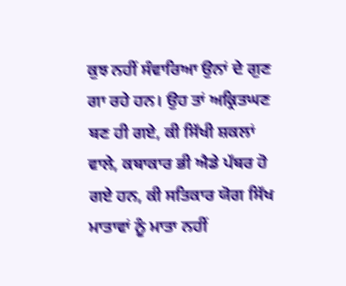ਕੁਝ ਨਹੀਂ ਸੰਵਾਰਿਆ ਉਨਾਂ ਦੇ ਗੁਣ ਗਾ ਰਹੇ ਹਨ। ਉਹ ਤਾਂ ਅਕ੍ਰਿਤਘਣ ਬਣ ਹੀ ਗਏ, ਕੀ ਸਿੱਖੀ ਸ਼ਕਲਾਂ ਵਾਲੇ, ਕਥਾਕਾਰ ਭੀ ਐਡੇ ਪੱਥਰ ਹੋ ਗਏ ਹਨ, ਕੀ ਸਤਿਕਾਰ ਯੋਗ ਸਿੱਖ ਮਾਤਾਵਾਂ ਨੂੰ ਮਾਤਾ ਨਹੀਂ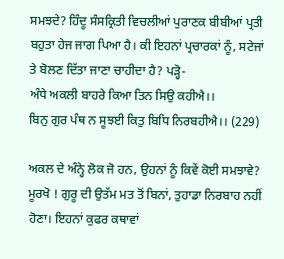ਸਮਝਦੇ? ਹਿੰਦੂ ਸੰਸਕ੍ਰਿਤੀ ਵਿਚਲੀਆਂ ਪੁਰਾਣਕ ਬੀਬੀਆਂ ਪ੍ਰਤੀ ਬਹੁਤਾ ਹੇਜ ਜਾਗ ਪਿਆ ਹੈ। ਕੀ ਇਹਨਾਂ ਪ੍ਰਚਾਰਕਾਂ ਨੂੰ, ਸਟੇਜਾਂ ਤੇ ਬੋਲਣ ਦਿੱਤਾ ਜਾਣਾ ਚਾਹੀਦਾ ਹੈ? ਪੜ੍ਹੋ-
ਅੰਧੇ ਅਕਲੀ ਬਾਹਰੇ ਕਿਆ ਤਿਨ ਸਿਉ ਕਹੀਐ।।
ਬਿਨੁ ਗੁਰ ਪੰਥ ਨ ਸੂਝਈ ਕਿਤੁ ਬਿਧਿ ਨਿਰਬਹੀਐ।। (229)

ਅਕਲ ਦੇ ਅੰਨ੍ਹੇ ਲੋਕ ਜੋ ਹਨ, ਉਹਨਾਂ ਨੂੰ ਕਿਵੇਂ ਕੋਈ ਸਮਝਾਵੇ? ਮੂਰਖੋ ! ਗੁਰੂ ਦੀ ਉਤੱਮ ਮਤ ਤੋਂ ਬਿਨਾਂ, ਤੁਹਾਡਾ ਨਿਰਬਾਹ ਨਹੀਂ ਹੋਣਾ। ਇਹਨਾਂ ਕੁਫਰ ਕਥਾਵਾਂ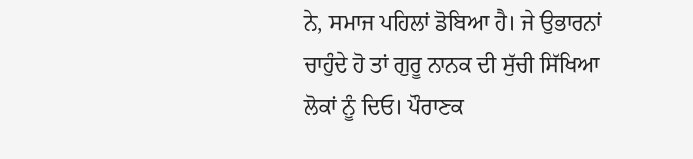ਨੇ, ਸਮਾਜ ਪਹਿਲਾਂ ਡੋਬਿਆ ਹੈ। ਜੇ ਉਭਾਰਨਾਂ ਚਾਹੁੰਦੇ ਹੋ ਤਾਂ ਗੁਰੂ ਨਾਨਕ ਦੀ ਸੁੱਚੀ ਸਿੱਖਿਆ ਲੋਕਾਂ ਨੂੰ ਦਿਓ। ਪੌਰਾਣਕ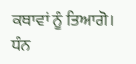ਕਥਾਵਾਂ ਨੂੰ ਤਿਆਗੋ। ਧੰਨ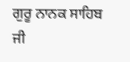ਗੁਰੂ ਨਾਨਕ ਸਾਹਿਬ ਜੀ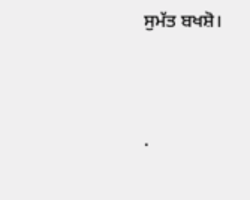ਸੁਮੱਤ ਬਖਸ਼ੋ।




.